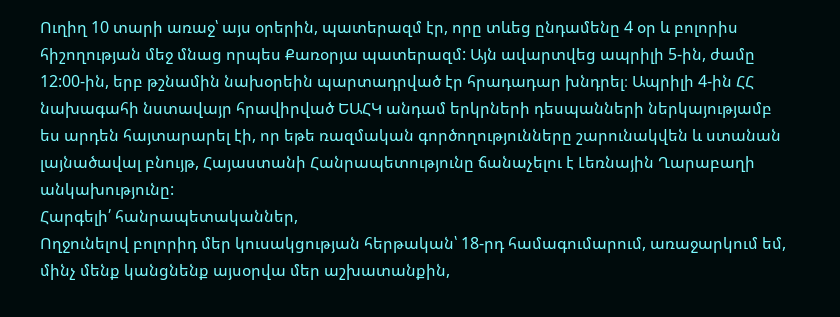Ուղիղ 10 տարի առաջ՝ այս օրերին, պատերազմ էր, որը տևեց ընդամենը 4 օր և բոլորիս հիշողության մեջ մնաց որպես Քառօրյա պատերազմ: Այն ավարտվեց ապրիլի 5-ին, ժամը 12:00-ին, երբ թշնամին նախօրեին պարտադրված էր հրադադար խնդրել։ Ապրիլի 4-ին ՀՀ նախագահի նստավայր հրավիրված ԵԱՀԿ անդամ երկրների դեսպանների ներկայությամբ ես արդեն հայտարարել էի, որ եթե ռազմական գործողությունները շարունակվեն և ստանան լայնածավալ բնույթ, Հայաստանի Հանրապետությունը ճանաչելու է Լեռնային Ղարաբաղի անկախությունը:
Հարգելի՛ հանրապետականներ,
Ողջունելով բոլորիդ մեր կուսակցության հերթական՝ 18-րդ համագումարում, առաջարկում եմ, մինչ մենք կանցնենք այսօրվա մեր աշխատանքին,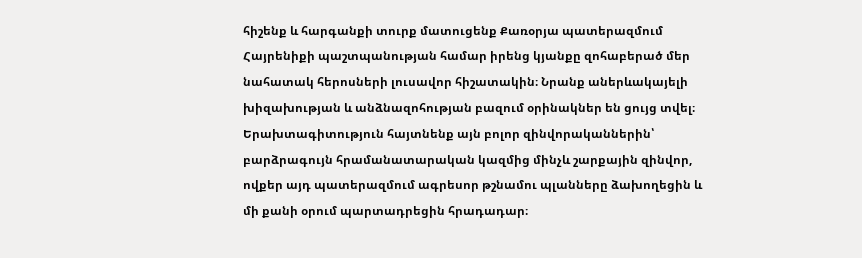հիշենք և հարգանքի տուրք մատուցենք Քառօրյա պատերազմում Հայրենիքի պաշտպանության համար իրենց կյանքը զոհաբերած մեր նահատակ հերոսների լուսավոր հիշատակին։ Նրանք աներևակայելի խիզախության և անձնազոհության բազում օրինակներ են ցույց տվել։
Երախտագիտություն հայտնենք այն բոլոր զինվորականներին՝ բարձրագույն հրամանատարական կազմից մինչև շարքային զինվոր, ովքեր այդ պատերազմում ագրեսոր թշնամու պլանները ձախողեցին և մի քանի օրում պարտադրեցին հրադադար։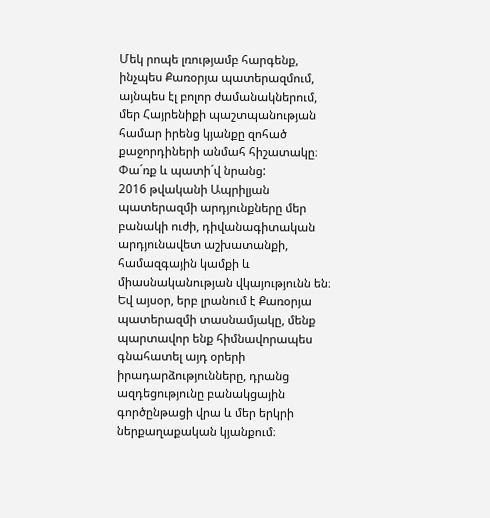Մեկ րոպե լռությամբ հարգենք, ինչպես Քառօրյա պատերազմում, այնպես էլ բոլոր ժամանակներում, մեր Հայրենիքի պաշտպանության համար իրենց կյանքը զոհած քաջորդիների անմահ հիշատակը։
Փա´ռք և պատի´վ նրանց:
2016 թվականի Ապրիլյան պատերազմի արդյունքները մեր բանակի ուժի, դիվանագիտական արդյունավետ աշխատանքի, համազգային կամքի և միասնականության վկայությունն են։
Եվ այսօր, երբ լրանում է Քառօրյա պատերազմի տասնամյակը, մենք պարտավոր ենք հիմնավորապես գնահատել այդ օրերի իրադարձությունները, դրանց ազդեցությունը բանակցային գործընթացի վրա և մեր երկրի ներքաղաքական կյանքում։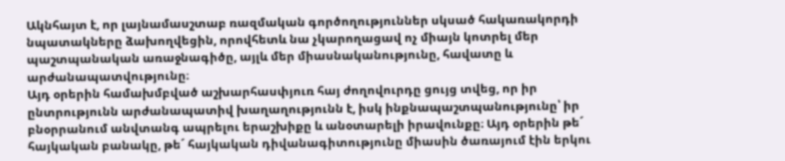Ակնհայտ է, որ լայնամասշտաբ ռազմական գործողություններ սկսած հակառակորդի նպատակները ձախողվեցին, որովհետև նա չկարողացավ ոչ միայն կոտրել մեր պաշտպանական առաջնագիծը, այլև մեր միասնականությունը, հավատը և արժանապատվությունը։
Այդ օրերին համախմբված աշխարհասփյուռ հայ ժողովուրդը ցույց տվեց, որ իր ընտրությունն արժանապատիվ խաղաղությունն է, իսկ ինքնապաշտպանությունը՝ իր բնօրրանում անվտանգ ապրելու երաշխիքը և անօտարելի իրավունքը։ Այդ օրերին թե´ հայկական բանակը, թե´ հայկական դիվանագիտությունը միասին ծառայում էին երկու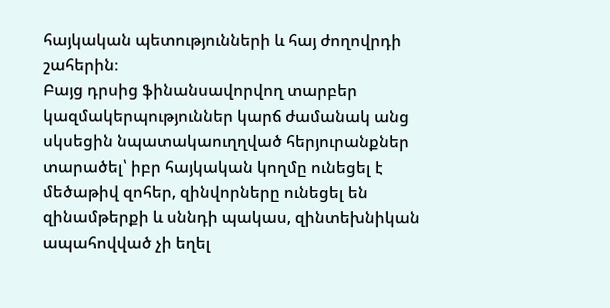հայկական պետությունների և հայ ժողովրդի շահերին։
Բայց դրսից ֆինանսավորվող տարբեր կազմակերպություններ կարճ ժամանակ անց սկսեցին նպատակաուղղված հերյուրանքներ տարածել՝ իբր հայկական կողմը ունեցել է մեծաթիվ զոհեր, զինվորները ունեցել են զինամթերքի և սննդի պակաս, զինտեխնիկան ապահովված չի եղել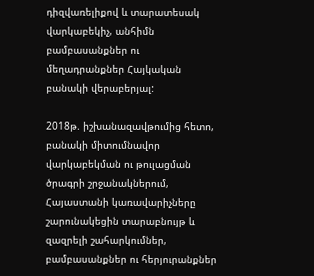դիզվառելիքով և տարատեսակ վարկաբեկիչ, անհիմն բամբասանքներ ու մեղադրանքներ Հայկական բանակի վերաբերյալ:

2018թ. իշխանազավթումից հետո, բանակի միտումնավոր վարկաբեկման ու թուլացման ծրագրի շրջանակներում, Հայաստանի կառավարիչները շարունակեցին տարաբնույթ և զազրելի շահարկումներ, բամբասանքներ ու հերյուրանքներ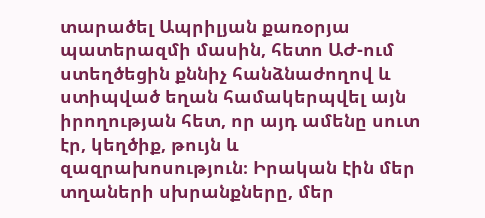տարածել Ապրիլյան քառօրյա պատերազմի մասին, հետո ԱԺ-ում ստեղծեցին քննիչ հանձնաժողով և ստիպված եղան համակերպվել այն իրողության հետ, որ այդ ամենը սուտ էր, կեղծիք, թույն և զազրախոսություն։ Իրական էին մեր տղաների սխրանքները, մեր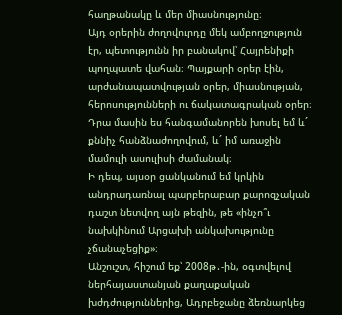հաղթանակը և մեր միասնությունը։
Այդ օրերին ժողովուրդը մեկ ամբողջություն էր, պետությունն իր բանակով՝ Հայրենիքի պողպատե վահան։ Պայքարի օրեր էին, արժանապատվության օրեր, միասնության, հերոսությունների ու ճակատագրական օրեր։
Դրա մասին ես հանգամանորեն խոսել եմ և´ քննիչ հանձնաժողովում, և´ իմ առաջին մամուլի ասուլիսի ժամանակ։
Ի դեպ, այսօր ցանկանում եմ կրկին անդրադառնալ պարբերաբար քարոզչական դաշտ նետվող այն թեզին, թե «ինչո՞ւ նախկինում Արցախի անկախությունը չճանաչեցիք»։
Անշուշտ, հիշում եք՝ 2008թ․-ին, օգտվելով ներհայաստանյան քաղաքական խժդժություններից, Ադրբեջանը ձեռնարկեց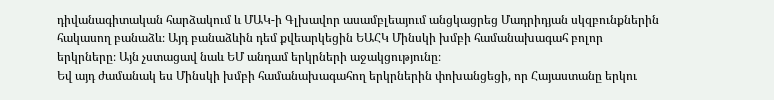դիվանագիտական հարձակում և ՄԱԿ-ի Գլխավոր ասամբլեայում անցկացրեց Մադրիդյան սկզբունքներին հակասող բանաձև։ Այդ բանաձևին դեմ քվեարկեցին ԵԱՀԿ Մինսկի խմբի համանախագահ բոլոր երկրները։ Այն չստացավ նաև ԵՄ անդամ երկրների աջակցությունը։
Եվ այդ ժամանակ ես Մինսկի խմբի համանախագահող երկրներին փոխանցեցի, որ Հայաստանը երկու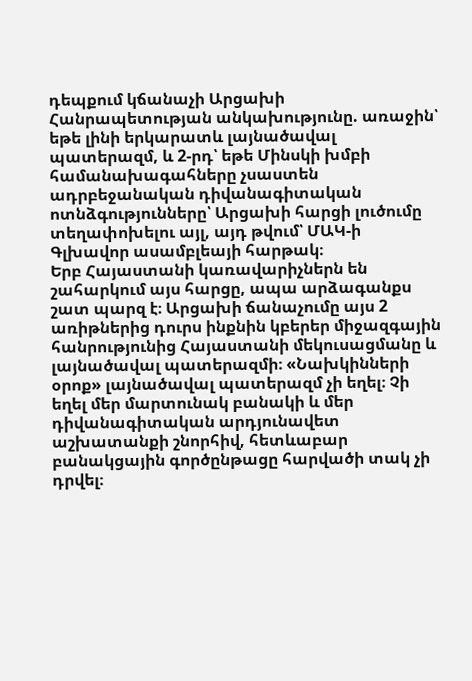դեպքում կճանաչի Արցախի Հանրապետության անկախությունը. առաջին՝ եթե լինի երկարատև լայնածավալ պատերազմ, և 2-րդ՝ եթե Մինսկի խմբի համանախագահները չսաստեն ադրբեջանական դիվանագիտական ոտնձգությունները՝ Արցախի հարցի լուծումը տեղափոխելու այլ, այդ թվում՝ ՄԱԿ-ի Գլխավոր ասամբլեայի հարթակ։
Երբ Հայաստանի կառավարիչներն են շահարկում այս հարցը, ապա արձագանքս շատ պարզ է։ Արցախի ճանաչումը այս 2 առիթներից դուրս ինքնին կբերեր միջազգային հանրությունից Հայաստանի մեկուսացմանը և լայնածավալ պատերազմի։ «Նախկինների օրոք» լայնածավալ պատերազմ չի եղել։ Չի եղել մեր մարտունակ բանակի և մեր դիվանագիտական արդյունավետ աշխատանքի շնորհիվ, հետևաբար բանակցային գործընթացը հարվածի տակ չի դրվել։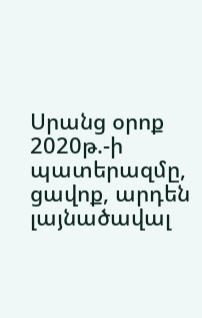Սրանց օրոք 2020թ.-ի պատերազմը, ցավոք, արդեն լայնածավալ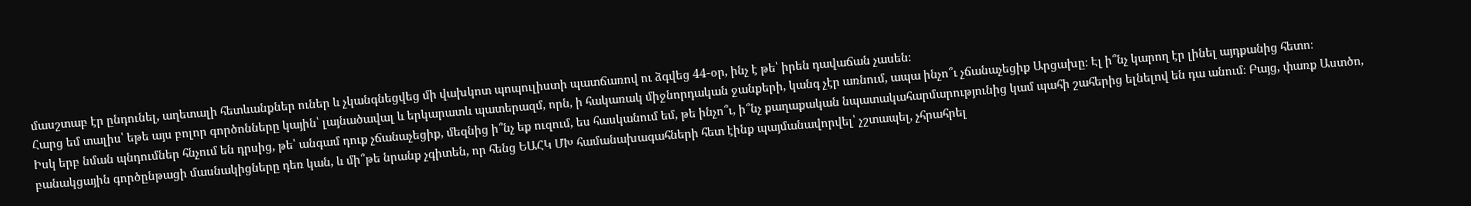մասշտաբ էր ընդունել, աղետալի հետևանքներ ուներ և չկանգնեցվեց մի վախկոտ պոպուլիստի պատճառով ու ձգվեց 44-օր, ինչ է թե՝ իրեն դավաճան չասեն։
Հարց եմ տալիս՝ եթե այս բոլոր գործոնները կային՝ լայնածավալ և երկարատև պատերազմ, որն, ի հակառակ միջնորդական ջանքերի, կանգ չէր առնում, ապա ինչո՞ւ չճանաչեցիք Արցախը։ Էլ ի՞նչ կարող էր լինել այդքանից հետո։
Իսկ երբ նման պնդումներ հնչում են դրսից, թե՝ անգամ դուք չճանաչեցիք, մեզնից ի՞նչ եք ուզում, ես հասկանում եմ, թե ինչո՞ւ, ի՞նչ քաղաքական նպատակահարմարությունից կամ պահի շահերից ելնելով են դա անում։ Բայց, փառք Աստծո, բանակցային գործընթացի մասնակիցները դեռ կան, և մի՞թե նրանք չգիտեն, որ հենց ԵԱՀԿ ՄԽ համանախագահների հետ էինք պայմանավորվել՝ չշտապել, չհրահրել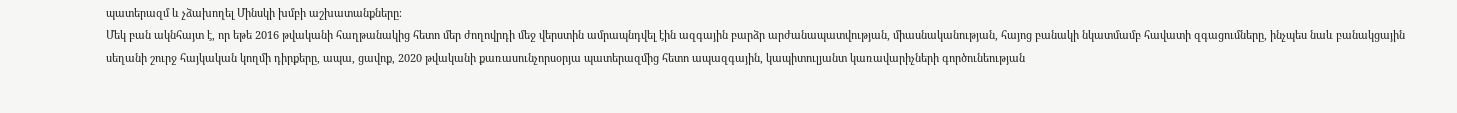պատերազմ և չձախողել Մինսկի խմբի աշխատանքները։
Մեկ բան ակնհայտ է, որ եթե 2016 թվականի հաղթանակից հետո մեր ժողովրդի մեջ վերստին ամրապնդվել էին ազգային բարձր արժանապատվության, միասնականության, հայոց բանակի նկատմամբ հավատի զգացումները, ինչպես նաև բանակցային սեղանի շուրջ հայկական կողմի դիրքերը, ապա, ցավոք, 2020 թվականի քառասունչորսօրյա պատերազմից հետո ապազգային, կապիտուլյանտ կառավարիչների գործունեության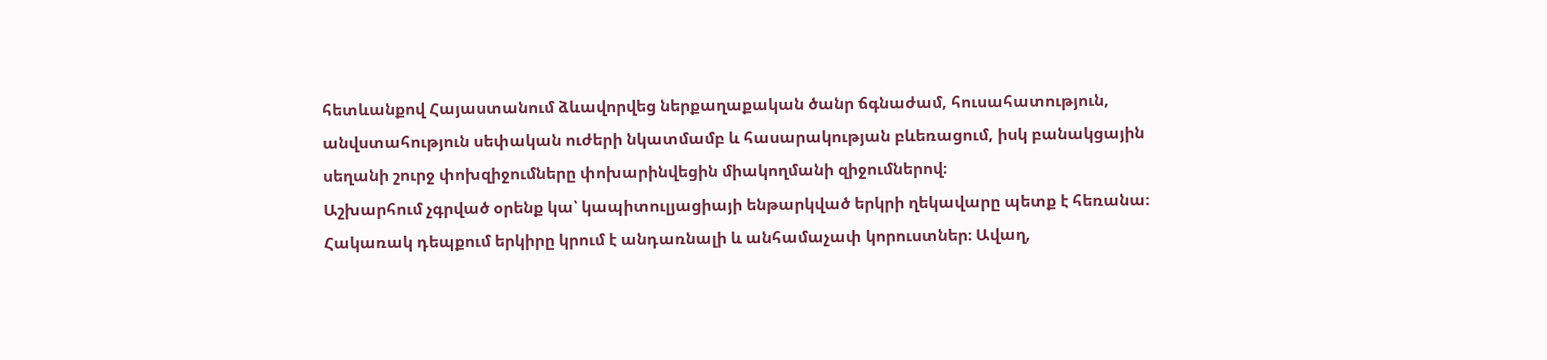հետևանքով Հայաստանում ձևավորվեց ներքաղաքական ծանր ճգնաժամ, հուսահատություն, անվստահություն սեփական ուժերի նկատմամբ և հասարակության բևեռացում, իսկ բանակցային սեղանի շուրջ փոխզիջումները փոխարինվեցին միակողմանի զիջումներով։
Աշխարհում չգրված օրենք կա՝ կապիտուլյացիայի ենթարկված երկրի ղեկավարը պետք է հեռանա։ Հակառակ դեպքում երկիրը կրում է անդառնալի և անհամաչափ կորուստներ։ Ավաղ,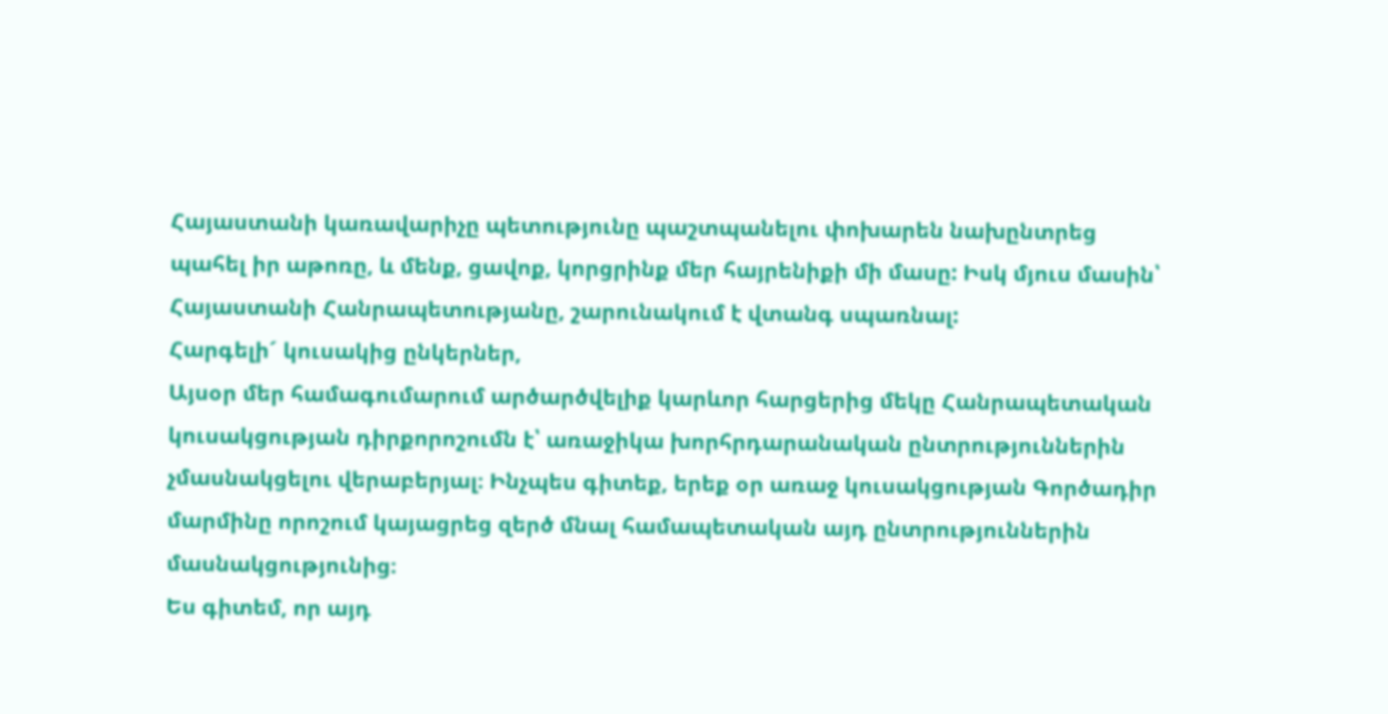Հայաստանի կառավարիչը պետությունը պաշտպանելու փոխարեն նախընտրեց պահել իր աթոռը, և մենք, ցավոք, կորցրինք մեր հայրենիքի մի մասը: Իսկ մյուս մասին՝ Հայաստանի Հանրապետությանը, շարունակում է վտանգ սպառնալ:
Հարգելի´ կուսակից ընկերներ,
Այսօր մեր համագումարում արծարծվելիք կարևոր հարցերից մեկը Հանրապետական կուսակցության դիրքորոշումն է՝ առաջիկա խորհրդարանական ընտրություններին չմասնակցելու վերաբերյալ։ Ինչպես գիտեք, երեք օր առաջ կուսակցության Գործադիր մարմինը որոշում կայացրեց զերծ մնալ համապետական այդ ընտրություններին մասնակցությունից։
Ես գիտեմ, որ այդ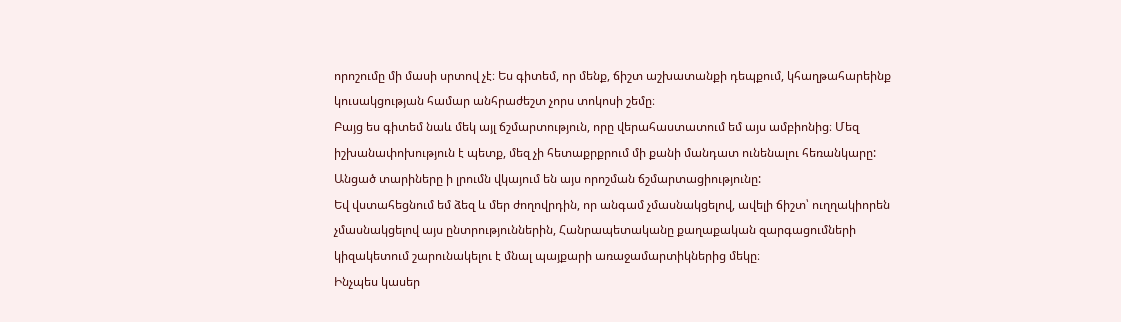որոշումը մի մասի սրտով չէ։ Ես գիտեմ, որ մենք, ճիշտ աշխատանքի դեպքում, կհաղթահարեինք կուսակցության համար անհրաժեշտ չորս տոկոսի շեմը։
Բայց ես գիտեմ նաև մեկ այլ ճշմարտություն, որը վերահաստատում եմ այս ամբիոնից։ Մեզ իշխանափոխություն է պետք, մեզ չի հետաքրքրում մի քանի մանդատ ունենալու հեռանկարը: Անցած տարիները ի լրումն վկայում են այս որոշման ճշմարտացիությունը:
Եվ վստահեցնում եմ ձեզ և մեր ժողովրդին, որ անգամ չմասնակցելով, ավելի ճիշտ՝ ուղղակիորեն չմասնակցելով այս ընտրություններին, Հանրապետականը քաղաքական զարգացումների կիզակետում շարունակելու է մնալ պայքարի առաջամարտիկներից մեկը։
Ինչպես կասեր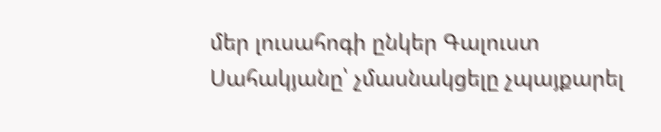մեր լուսահոգի ընկեր Գալուստ Սահակյանը՝ չմասնակցելը չպայքարել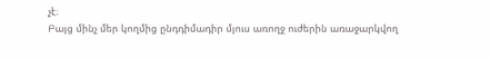չէ։
Բայց մինչ մեր կողմից ընդդիմադիր մյուս առողջ ուժերին առաջարկվող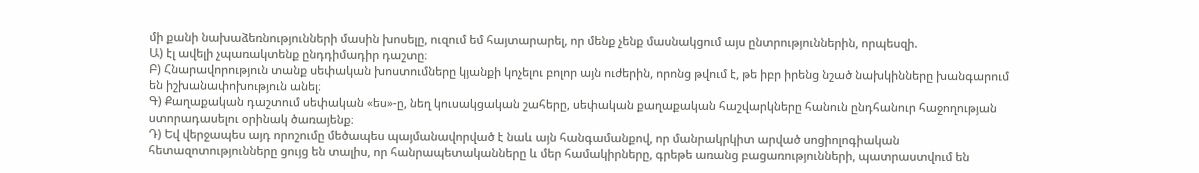մի քանի նախաձեռնությունների մասին խոսելը, ուզում եմ հայտարարել, որ մենք չենք մասնակցում այս ընտրություններին, որպեսզի.
Ա) էլ ավելի չպառակտենք ընդդիմադիր դաշտը։
Բ) Հնարավորություն տանք սեփական խոստումները կյանքի կոչելու բոլոր այն ուժերին, որոնց թվում է, թե իբր իրենց նշած նախկինները խանգարում են իշխանափոխություն անել։
Գ) Քաղաքական դաշտում սեփական «ես»-ը, նեղ կուսակցական շահերը, սեփական քաղաքական հաշվարկները հանուն ընդհանուր հաջողության ստորադասելու օրինակ ծառայենք։
Դ) Եվ վերջապես այդ որոշումը մեծապես պայմանավորված է նաև այն հանգամանքով, որ մանրակրկիտ արված սոցիոլոգիական հետազոտությունները ցույց են տալիս, որ հանրապետականները և մեր համակիրները, գրեթե առանց բացառությունների, պատրաստվում են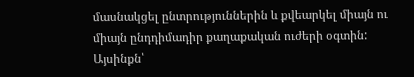մասնակցել ընտրություններին և քվեարկել միայն ու միայն ընդդիմադիր քաղաքական ուժերի օգտին: Այսինքն՝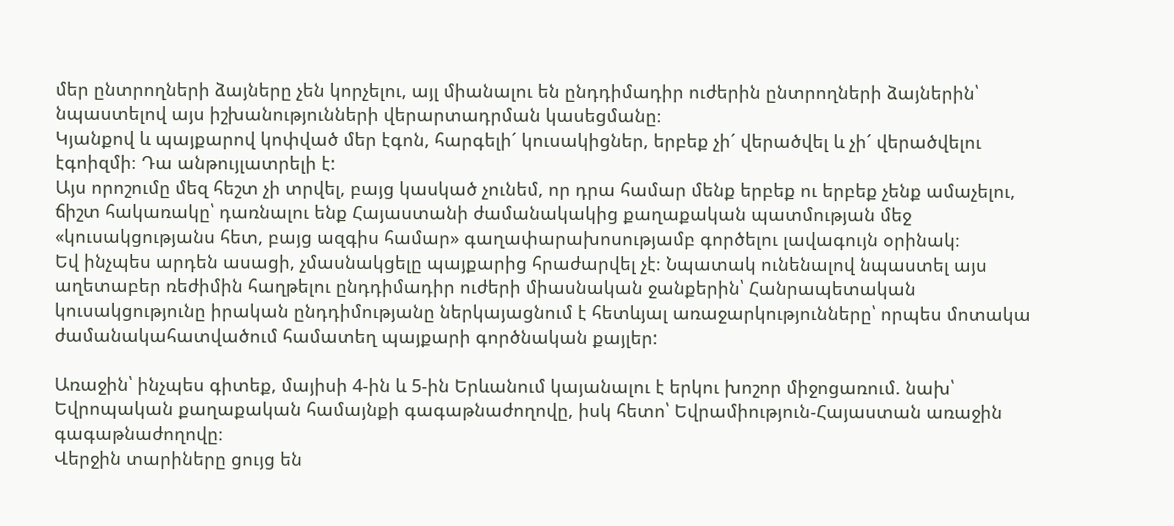մեր ընտրողների ձայները չեն կորչելու, այլ միանալու են ընդդիմադիր ուժերին ընտրողների ձայներին՝ նպաստելով այս իշխանությունների վերարտադրման կասեցմանը։
Կյանքով և պայքարով կոփված մեր էգոն, հարգելի´ կուսակիցներ, երբեք չի´ վերածվել և չի´ վերածվելու էգոիզմի։ Դա անթույլատրելի է:
Այս որոշումը մեզ հեշտ չի տրվել, բայց կասկած չունեմ, որ դրա համար մենք երբեք ու երբեք չենք ամաչելու, ճիշտ հակառակը՝ դառնալու ենք Հայաստանի ժամանակակից քաղաքական պատմության մեջ «կուսակցությանս հետ, բայց ազգիս համար» գաղափարախոսությամբ գործելու լավագույն օրինակ։
Եվ ինչպես արդեն ասացի, չմասնակցելը պայքարից հրաժարվել չէ։ Նպատակ ունենալով նպաստել այս աղետաբեր ռեժիմին հաղթելու ընդդիմադիր ուժերի միասնական ջանքերին՝ Հանրապետական կուսակցությունը իրական ընդդիմությանը ներկայացնում է հետևյալ առաջարկությունները՝ որպես մոտակա ժամանակահատվածում համատեղ պայքարի գործնական քայլեր:

Առաջին՝ ինչպես գիտեք, մայիսի 4-ին և 5-ին Երևանում կայանալու է երկու խոշոր միջոցառում. նախ՝ Եվրոպական քաղաքական համայնքի գագաթնաժողովը, իսկ հետո՝ Եվրամիություն-Հայաստան առաջին գագաթնաժողովը։
Վերջին տարիները ցույց են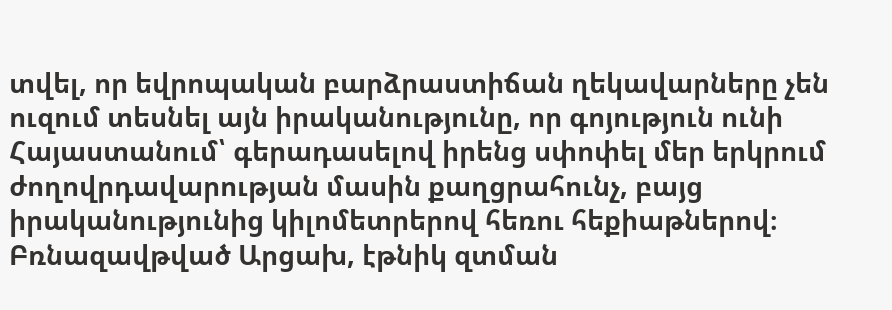տվել, որ եվրոպական բարձրաստիճան ղեկավարները չեն ուզում տեսնել այն իրականությունը, որ գոյություն ունի Հայաստանում՝ գերադասելով իրենց սփոփել մեր երկրում ժողովրդավարության մասին քաղցրահունչ, բայց իրականությունից կիլոմետրերով հեռու հեքիաթներով։
Բռնազավթված Արցախ, էթնիկ զտման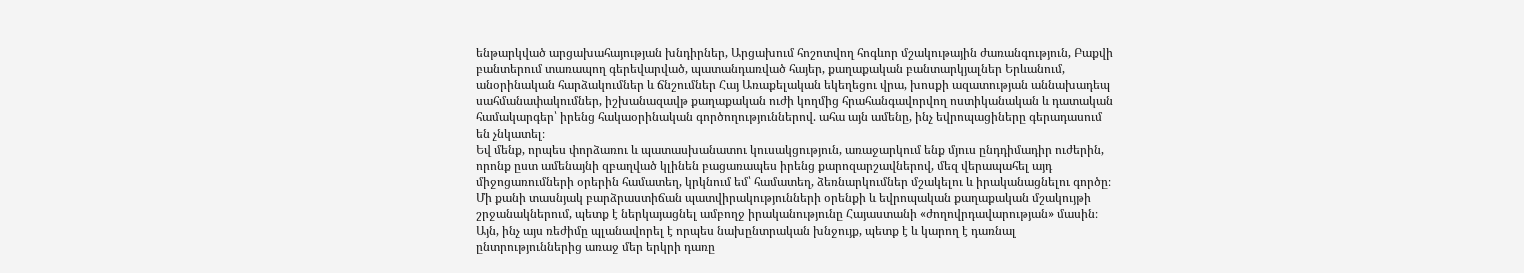ենթարկված արցախահայության խնդիրներ, Արցախում հոշոտվող հոգևոր մշակութային ժառանգություն, Բաքվի բանտերում տառապող գերեվարված, պատանդառված հայեր, քաղաքական բանտարկյալներ Երևանում, անօրինական հարձակումներ և ճնշումներ Հայ Առաքելական եկեղեցու վրա, խոսքի ազատության աննախադեպ սահմանափակումներ, իշխանազավթ քաղաքական ուժի կողմից հրահանգավորվող ոստիկանական և դատական համակարգեր՝ իրենց հակաօրինական գործողություններով. ահա այն ամենը, ինչ եվրոպացիները գերադասում են չնկատել։
Եվ մենք, որպես փորձառու և պատասխանատու կուսակցություն, առաջարկում ենք մյուս ընդդիմադիր ուժերին, որոնք ըստ ամենայնի զբաղված կլինեն բացառապես իրենց քարոզարշավներով, մեզ վերապահել այդ միջոցառումների օրերին համատեղ, կրկնում եմ՝ համատեղ, ձեռնարկումներ մշակելու և իրականացնելու գործը։ Մի քանի տասնյակ բարձրաստիճան պատվիրակությունների օրենքի և եվրոպական քաղաքական մշակույթի շրջանակներում, պետք է ներկայացնել ամբողջ իրականությունը Հայաստանի «ժողովրդավարության» մասին։
Այն, ինչ այս ռեժիմը պլանավորել է որպես նախընտրական խնջույք, պետք է և կարող է դառնալ ընտրություններից առաջ մեր երկրի դառը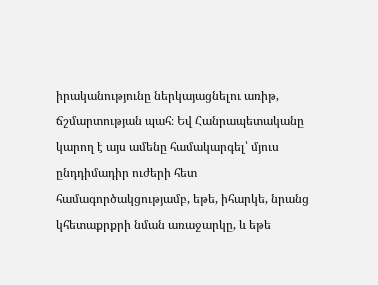իրականությունը ներկայացնելու առիթ, ճշմարտության պահ։ Եվ Հանրապետականը կարող է այս ամենը համակարգել՝ մյուս ընդդիմադիր ուժերի հետ համագործակցությամբ, եթե, իհարկե, նրանց կհետաքրքրի նման առաջարկը, և եթե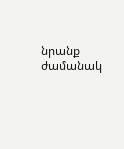նրանք ժամանակ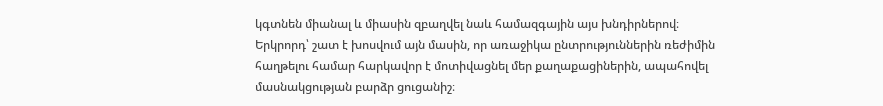կգտնեն միանալ և միասին զբաղվել նաև համազգային այս խնդիրներով։
Երկրորդ՝ շատ է խոսվում այն մասին, որ առաջիկա ընտրություններին ռեժիմին հաղթելու համար հարկավոր է մոտիվացնել մեր քաղաքացիներին, ապահովել մասնակցության բարձր ցուցանիշ։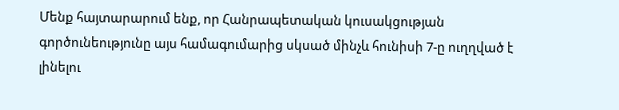Մենք հայտարարում ենք, որ Հանրապետական կուսակցության գործունեությունը այս համագումարից սկսած մինչև հունիսի 7-ը ուղղված է լինելու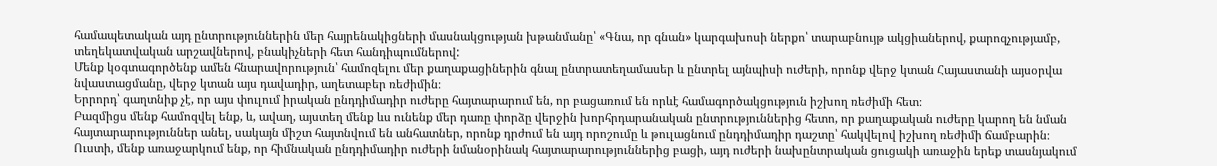համապետական այդ ընտրություններին մեր հայրենակիցների մասնակցության խթանմանը՝ «Գնա, որ գնան» կարգախոսի ներքո՝ տարաբնույթ ակցիաներով, քարոզչությամբ, տեղեկատվական արշավներով, բնակիչների հետ հանդիպումներով:
Մենք կօգտագործենք ամեն հնարավորություն՝ համոզելու մեր քաղաքացիներին գնալ ընտրատեղամասեր և ընտրել այնպիսի ուժերի, որոնք վերջ կտան Հայաստանի այսօրվա նվաստացմանը, վերջ կտան այս դավադիր, աղետաբեր ռեժիմին։
Երրորդ՝ գաղտնիք չէ, որ այս փուլում իրական ընդդիմադիր ուժերը հայտարարում են, որ բացառում են որևէ համագործակցություն իշխող ռեժիմի հետ։
Բազմիցս մենք համոզվել ենք, և, ավաղ, այստեղ մենք ևս ունենք մեր դառը փորձը վերջին խորհրդարանական ընտրություններից հետո, որ քաղաքական ուժերը կարող են նման հայտարարություններ անել, սակայն միշտ հայտնվում են անհատներ, որոնք դրժում են այդ որոշումը և թուլացնում ընդդիմադիր դաշտը՝ հակվելով իշխող ռեժիմի ճամբարին։
Ուստի, մենք առաջարկում ենք, որ հիմնական ընդդիմադիր ուժերի նմանօրինակ հայտարարություններից բացի, այդ ուժերի նախընտրական ցուցակի առաջին երեք տասնյակում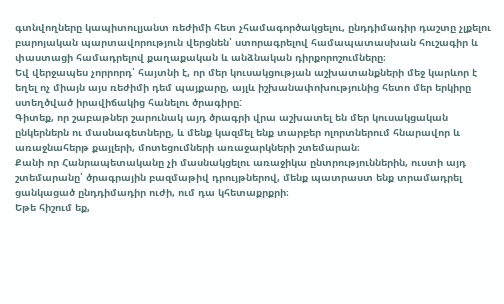գտնվողները կապիտուլյանտ ռեժիմի հետ չհամագործակցելու, ընդդիմադիր դաշտը չլքելու բարոյական պարտավորություն վերցնեն՝ ստորագրելով համապատասխան հուշագիր և փաստացի համադրելով քաղաքական և անձնական դիրքորոշումները։
Եվ վերջապես չորրորդ՝ հայտնի է, որ մեր կուսակցության աշխատանքների մեջ կարևոր է եղել ոչ միայն այս ռեժիմի դեմ պայքարը, այլև իշխանափոխությունից հետո մեր երկիրը ստեղծված իրավիճակից հանելու ծրագիրը:
Գիտեք, որ շաբաթներ շարունակ այդ ծրագրի վրա աշխատել են մեր կուսակցական ընկերներն ու մասնագետները, և մենք կազմել ենք տարբեր ոլորտներում հնարավոր և առաջնահերթ քայլերի, մոտեցումների առաջարկների շտեմարան։
Քանի որ Հանրապետականը չի մասնակցելու առաջիկա ընտրություններին, ուստի այդ շտեմարանը՝ ծրագրային բազմաթիվ դրույթներով, մենք պատրաստ ենք տրամադրել ցանկացած ընդդիմադիր ուժի, ում դա կհետաքրքրի։
Եթե հիշում եք,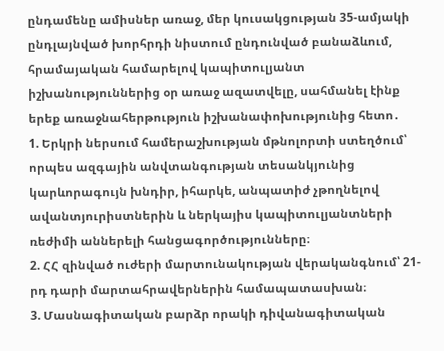ընդամենը ամիսներ առաջ, մեր կուսակցության 35-ամյակի ընդլայնված խորհրդի նիստում ընդունված բանաձևում, հրամայական համարելով կապիտուլյանտ իշխանություններից օր առաջ ազատվելը, սահմանել էինք երեք առաջնահերթություն իշխանափոխությունից հետո․
1. Երկրի ներսում համերաշխության մթնոլորտի ստեղծում՝ որպես ազգային անվտանգության տեսանկյունից կարևորագույն խնդիր, իհարկե, անպատիժ չթողնելով ավանտյուրիստներին և ներկայիս կապիտուլյանտների ռեժիմի աններելի հանցագործությունները։
2. ՀՀ զինված ուժերի մարտունակության վերականգնում՝ 21-րդ դարի մարտահրավերներին համապատասխան։
3. Մասնագիտական բարձր որակի դիվանագիտական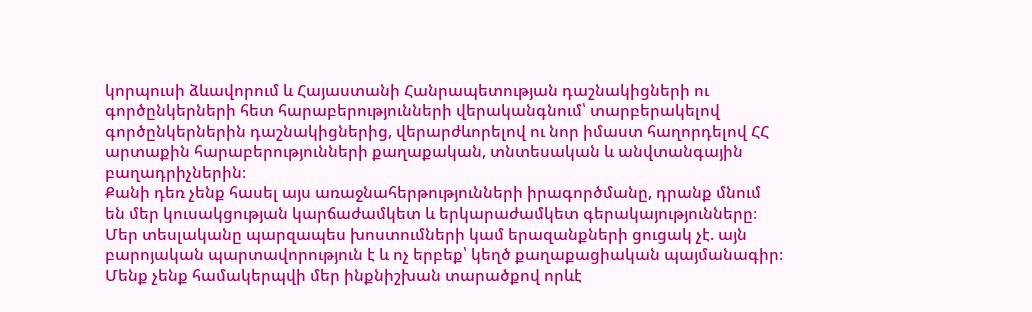կորպուսի ձևավորում և Հայաստանի Հանրապետության դաշնակիցների ու գործընկերների հետ հարաբերությունների վերականգնում՝ տարբերակելով գործընկերներին դաշնակիցներից, վերարժևորելով ու նոր իմաստ հաղորդելով ՀՀ արտաքին հարաբերությունների քաղաքական, տնտեսական և անվտանգային բաղադրիչներին։
Քանի դեռ չենք հասել այս առաջնահերթությունների իրագործմանը, դրանք մնում են մեր կուսակցության կարճաժամկետ և երկարաժամկետ գերակայությունները։
Մեր տեսլականը պարզապես խոստումների կամ երազանքների ցուցակ չէ. այն բարոյական պարտավորություն է և ոչ երբեք՝ կեղծ քաղաքացիական պայմանագիր։
Մենք չենք համակերպվի մեր ինքնիշխան տարածքով որևէ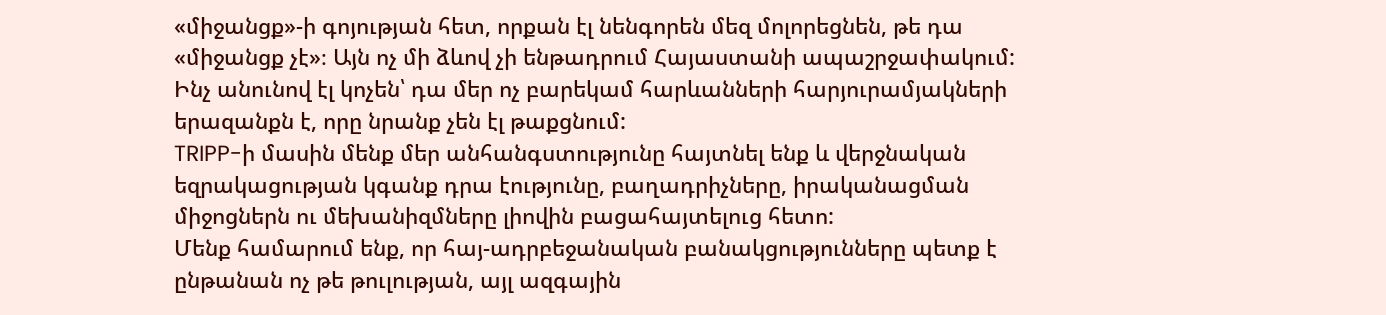«միջանցք»-ի գոյության հետ, որքան էլ նենգորեն մեզ մոլորեցնեն, թե դա «միջանցք չէ»։ Այն ոչ մի ձևով չի ենթադրում Հայաստանի ապաշրջափակում: Ինչ անունով էլ կոչեն՝ դա մեր ոչ բարեկամ հարևանների հարյուրամյակների երազանքն է, որը նրանք չեն էլ թաքցնում:
TRIPP-ի մասին մենք մեր անհանգստությունը հայտնել ենք և վերջնական եզրակացության կգանք դրա էությունը, բաղադրիչները, իրականացման միջոցներն ու մեխանիզմները լիովին բացահայտելուց հետո:
Մենք համարում ենք, որ հայ-ադրբեջանական բանակցությունները պետք է ընթանան ոչ թե թուլության, այլ ազգային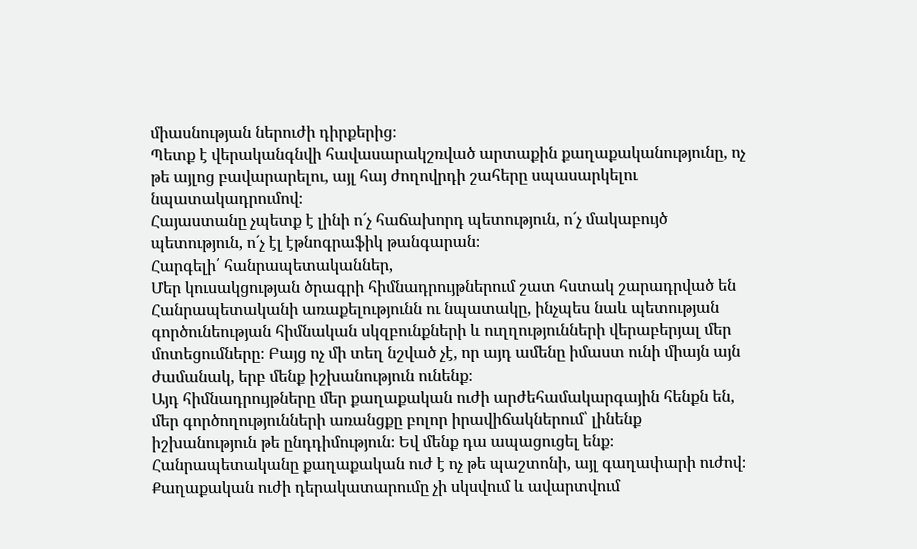միասնության ներուժի դիրքերից։
Պետք է վերականգնվի հավասարակշռված արտաքին քաղաքականությունը, ոչ թե այլոց բավարարելու, այլ հայ ժողովրդի շահերը սպասարկելու նպատակադրումով։
Հայաստանը չպետք է լինի ո´չ հաճախորդ պետություն, ո´չ մակաբույծ պետություն, ո´չ էլ էթնոգրաֆիկ թանգարան։
Հարգելի՛ հանրապետականներ,
Մեր կուսակցության ծրագրի հիմնադրույթներում շատ հստակ շարադրված են Հանրապետականի առաքելությունն ու նպատակը, ինչպես նաև պետության գործունեության հիմնական սկզբունքների և ուղղությունների վերաբերյալ մեր մոտեցումները։ Բայց ոչ մի տեղ նշված չէ, որ այդ ամենը իմաստ ունի միայն այն ժամանակ, երբ մենք իշխանություն ունենք։
Այդ հիմնադրույթները մեր քաղաքական ուժի արժեհամակարգային հենքն են, մեր գործողությունների առանցքը բոլոր իրավիճակներում՝ լինենք իշխանություն թե ընդդիմություն։ Եվ մենք դա ապացուցել ենք։ Հանրապետականը քաղաքական ուժ է ոչ թե պաշտոնի, այլ գաղափարի ուժով։
Քաղաքական ուժի դերակատարումը չի սկսվում և ավարտվում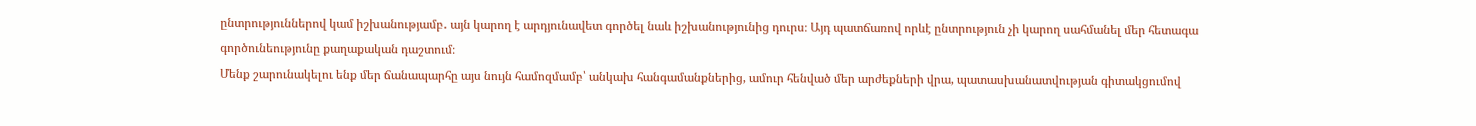ընտրություններով կամ իշխանությամբ․ այն կարող է արդյունավետ գործել նաև իշխանությունից դուրս։ Այդ պատճառով որևէ ընտրություն չի կարող սահմանել մեր հետագա գործունեությունը քաղաքական դաշտում։
Մենք շարունակելու ենք մեր ճանապարհը այս նույն համոզմամբ՝ անկախ հանգամանքներից, ամուր հենված մեր արժեքների վրա, պատասխանատվության գիտակցումով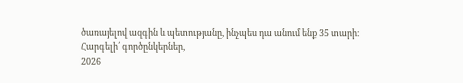ծառայելով ազգին և պետությանը, ինչպես դա անում ենք 35 տարի։
Հարգելի՛ գործընկերներ,
2026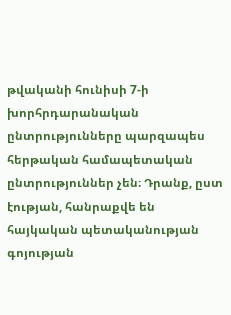թվականի հունիսի 7-ի խորհրդարանական ընտրությունները պարզապես հերթական համապետական ընտրություններ չեն։ Դրանք, ըստ էության, հանրաքվե են հայկական պետականության գոյության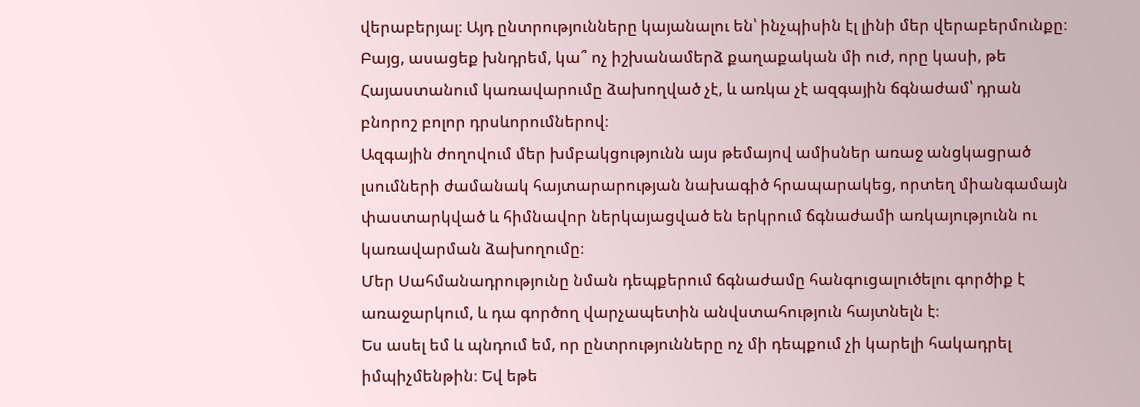վերաբերյալ։ Այդ ընտրությունները կայանալու են՝ ինչպիսին էլ լինի մեր վերաբերմունքը։ Բայց, ասացեք խնդրեմ, կա՞ ոչ իշխանամերձ քաղաքական մի ուժ, որը կասի, թե Հայաստանում կառավարումը ձախողված չէ, և առկա չէ ազգային ճգնաժամ՝ դրան բնորոշ բոլոր դրսևորումներով։
Ազգային ժողովում մեր խմբակցությունն այս թեմայով ամիսներ առաջ անցկացրած լսումների ժամանակ հայտարարության նախագիծ հրապարակեց, որտեղ միանգամայն փաստարկված և հիմնավոր ներկայացված են երկրում ճգնաժամի առկայությունն ու կառավարման ձախողումը։
Մեր Սահմանադրությունը նման դեպքերում ճգնաժամը հանգուցալուծելու գործիք է առաջարկում, և դա գործող վարչապետին անվստահություն հայտնելն է։
Ես ասել եմ և պնդում եմ, որ ընտրությունները ոչ մի դեպքում չի կարելի հակադրել իմպիչմենթին։ Եվ եթե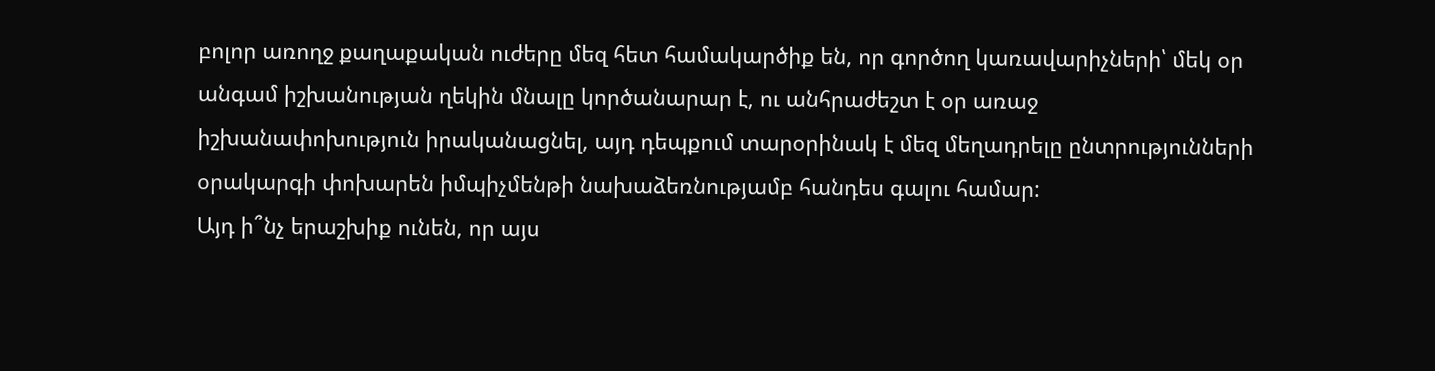բոլոր առողջ քաղաքական ուժերը մեզ հետ համակարծիք են, որ գործող կառավարիչների՝ մեկ օր անգամ իշխանության ղեկին մնալը կործանարար է, ու անհրաժեշտ է օր առաջ իշխանափոխություն իրականացնել, այդ դեպքում տարօրինակ է մեզ մեղադրելը ընտրությունների օրակարգի փոխարեն իմպիչմենթի նախաձեռնությամբ հանդես գալու համար:
Այդ ի՞նչ երաշխիք ունեն, որ այս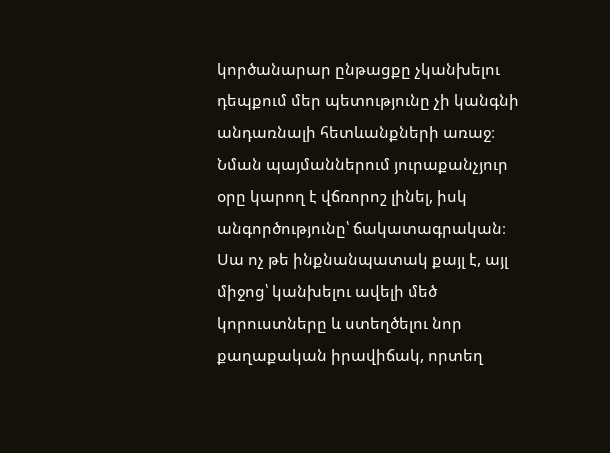կործանարար ընթացքը չկանխելու դեպքում մեր պետությունը չի կանգնի անդառնալի հետևանքների առաջ։ Նման պայմաններում յուրաքանչյուր օրը կարող է վճռորոշ լինել, իսկ անգործությունը՝ ճակատագրական։ Սա ոչ թե ինքնանպատակ քայլ է, այլ միջոց՝ կանխելու ավելի մեծ կորուստները և ստեղծելու նոր քաղաքական իրավիճակ, որտեղ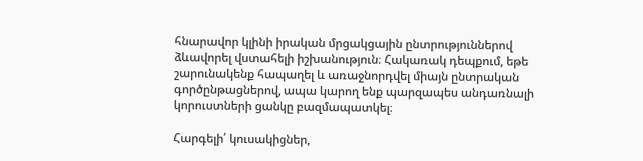հնարավոր կլինի իրական մրցակցային ընտրություններով ձևավորել վստահելի իշխանություն։ Հակառակ դեպքում, եթե շարունակենք հապաղել և առաջնորդվել միայն ընտրական գործընթացներով, ապա կարող ենք պարզապես անդառնալի կորուստների ցանկը բազմապատկել։

Հարգելի՛ կուսակիցներ,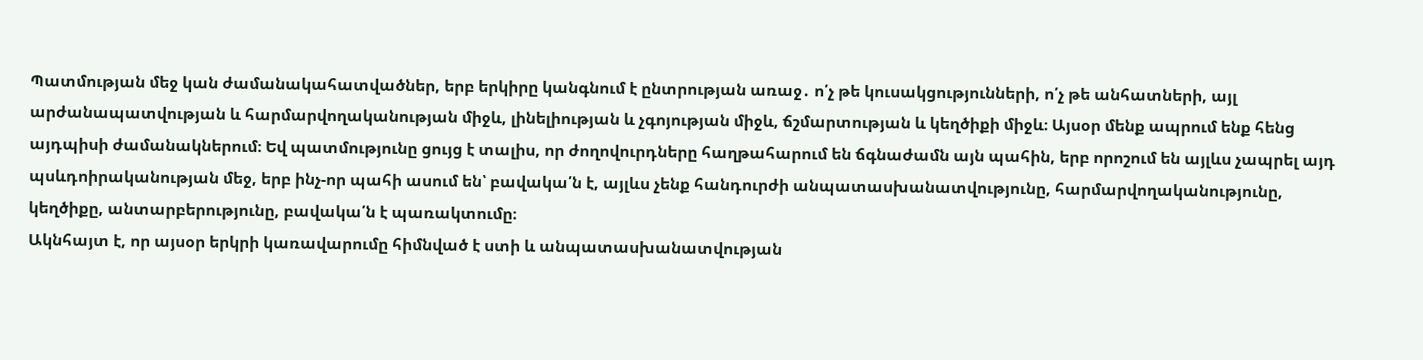Պատմության մեջ կան ժամանակահատվածներ, երբ երկիրը կանգնում է ընտրության առաջ․ ո՛չ թե կուսակցությունների, ո՛չ թե անհատների, այլ արժանապատվության և հարմարվողականության միջև, լինելիության և չգոյության միջև, ճշմարտության և կեղծիքի միջև։ Այսօր մենք ապրում ենք հենց այդպիսի ժամանակներում։ Եվ պատմությունը ցույց է տալիս, որ ժողովուրդները հաղթահարում են ճգնաժամն այն պահին, երբ որոշում են այլևս չապրել այդ պսևդոիրականության մեջ, երբ ինչ-որ պահի ասում են՝ բավակա՛ն է, այլևս չենք հանդուրժի անպատասխանատվությունը, հարմարվողականությունը, կեղծիքը, անտարբերությունը, բավակա՛ն է պառակտումը։
Ակնհայտ է, որ այսօր երկրի կառավարումը հիմնված է ստի և անպատասխանատվության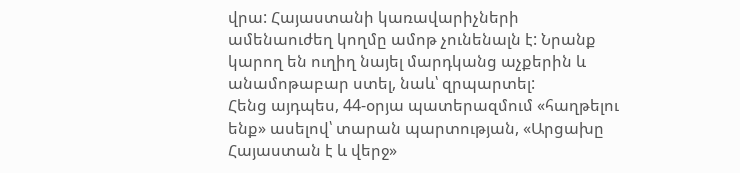վրա: Հայաստանի կառավարիչների ամենաուժեղ կողմը ամոթ չունենալն է: Նրանք կարող են ուղիղ նայել մարդկանց աչքերին և անամոթաբար ստել, նաև՝ զրպարտել:
Հենց այդպես, 44-օրյա պատերազմում «հաղթելու ենք» ասելով՝ տարան պարտության, «Արցախը Հայաստան է և վերջ»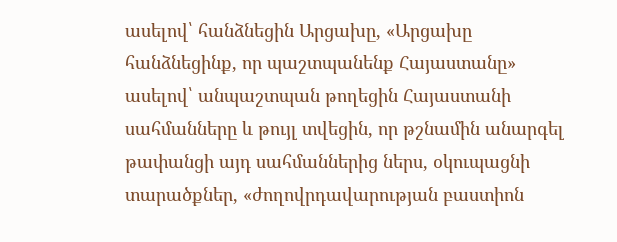ասելով՝ հանձնեցին Արցախը, «Արցախը հանձնեցինք, որ պաշտպանենք Հայաստանը» ասելով՝ անպաշտպան թողեցին Հայաստանի սահմանները և թույլ տվեցին, որ թշնամին անարգել թափանցի այդ սահմաններից ներս, օկուպացնի տարածքներ, «ժողովրդավարության բաստիոն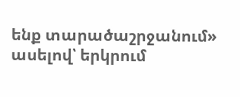ենք տարածաշրջանում» ասելով՝ երկրում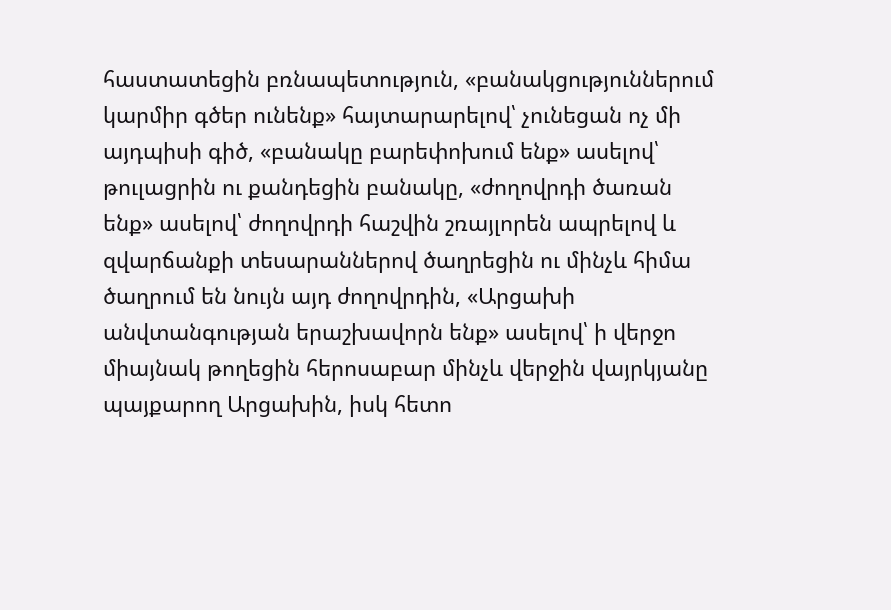հաստատեցին բռնապետություն, «բանակցություններում կարմիր գծեր ունենք» հայտարարելով՝ չունեցան ոչ մի այդպիսի գիծ, «բանակը բարեփոխում ենք» ասելով՝ թուլացրին ու քանդեցին բանակը, «ժողովրդի ծառան ենք» ասելով՝ ժողովրդի հաշվին շռայլորեն ապրելով և զվարճանքի տեսարաններով ծաղրեցին ու մինչև հիմա ծաղրում են նույն այդ ժողովրդին, «Արցախի անվտանգության երաշխավորն ենք» ասելով՝ ի վերջո միայնակ թողեցին հերոսաբար մինչև վերջին վայրկյանը պայքարող Արցախին, իսկ հետո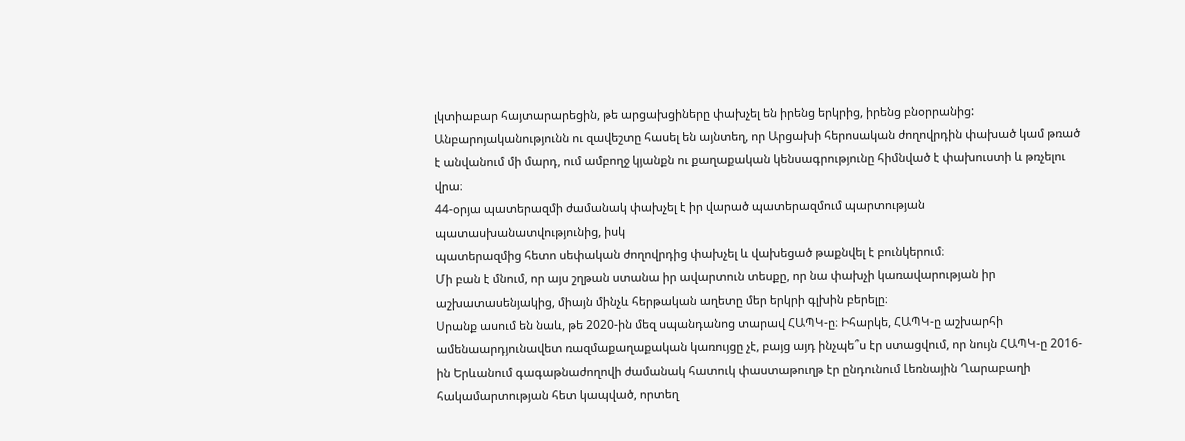լկտիաբար հայտարարեցին, թե արցախցիները փախչել են իրենց երկրից, իրենց բնօրրանից:
Անբարոյականությունն ու զավեշտը հասել են այնտեղ, որ Արցախի հերոսական ժողովրդին փախած կամ թռած է անվանում մի մարդ, ում ամբողջ կյանքն ու քաղաքական կենսագրությունը հիմնված է փախուստի և թռչելու վրա։
44-օրյա պատերազմի ժամանակ փախչել է իր վարած պատերազմում պարտության պատասխանատվությունից, իսկ
պատերազմից հետո սեփական ժողովրդից փախչել և վախեցած թաքնվել է բունկերում։
Մի բան է մնում, որ այս շղթան ստանա իր ավարտուն տեսքը, որ նա փախչի կառավարության իր աշխատասենյակից, միայն մինչև հերթական աղետը մեր երկրի գլխին բերելը։
Սրանք ասում են նաև, թե 2020-ին մեզ սպանդանոց տարավ ՀԱՊԿ-ը։ Իհարկե, ՀԱՊԿ-ը աշխարհի ամենաարդյունավետ ռազմաքաղաքական կառույցը չէ, բայց այդ ինչպե՞ս էր ստացվում, որ նույն ՀԱՊԿ-ը 2016-ին Երևանում գագաթնաժողովի ժամանակ հատուկ փաստաթուղթ էր ընդունում Լեռնային Ղարաբաղի հակամարտության հետ կապված, որտեղ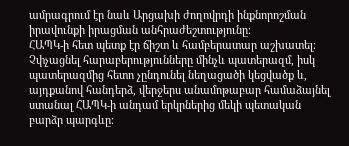ամրագրում էր նաև Արցախի ժողովրդի ինքնորոշման իրավունքի իրացման անհրաժեշտությունը։
ՀԱՊԿ-ի հետ պետք էր ճիշտ և համբերատար աշխատել։ Չփչացնել հարաբերությունները մինչև պատերազմ, իսկ պատերազմից հետո չընդունել նեղացածի կեցվածք և, այդքանով հանդերձ, վերջերս անամոթաբար համաձայնել ստանալ ՀԱՊԿ-ի անդամ երկրներից մեկի պետական բարձր պարգևը։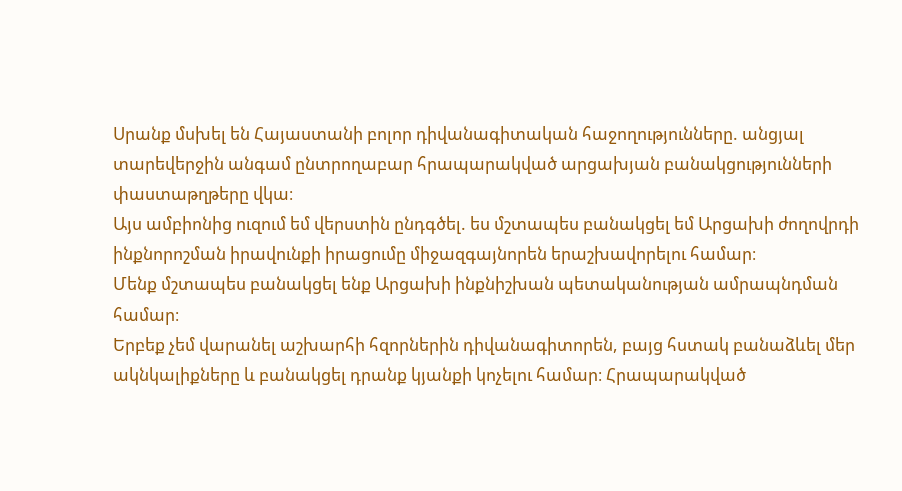Սրանք մսխել են Հայաստանի բոլոր դիվանագիտական հաջողությունները. անցյալ տարեվերջին անգամ ընտրողաբար հրապարակված արցախյան բանակցությունների փաստաթղթերը վկա։
Այս ամբիոնից ուզում եմ վերստին ընդգծել. ես մշտապես բանակցել եմ Արցախի ժողովրդի ինքնորոշման իրավունքի իրացումը միջազգայնորեն երաշխավորելու համար։
Մենք մշտապես բանակցել ենք Արցախի ինքնիշխան պետականության ամրապնդման համար։
Երբեք չեմ վարանել աշխարհի հզորներին դիվանագիտորեն, բայց հստակ բանաձևել մեր ակնկալիքները և բանակցել դրանք կյանքի կոչելու համար։ Հրապարակված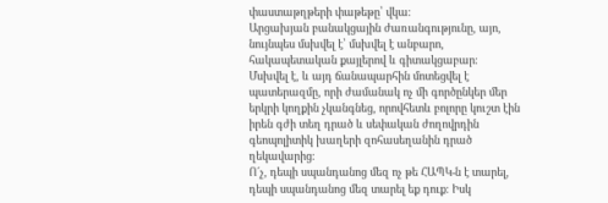փաստաթղթերի փաթեթը՝ վկա։
Արցախյան բանակցային ժառանգությունը, այո, նույնպես մսխվել է՝ մսխվել է անբարո, հակապետական քայլերով և գիտակցաբար։
Մսխվել է, և այդ ճանապարհին մոտեցվել է պատերազմը, որի ժամանակ ոչ մի գործընկեր մեր երկրի կողքին չկանգնեց, որովհետև բոլորը կուշտ էին իրեն գժի տեղ դրած և սեփական ժողովրդին գեոպոլիտիկ խաղերի զոհասեղանին դրած ղեկավարից։
Ո´չ, դեպի սպանդանոց մեզ ոչ թե ՀԱՊԿ-ն է տարել, դեպի սպանդանոց մեզ տարել եք դուք։ Իսկ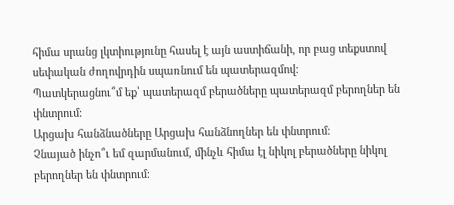հիմա սրանց լկտիությունը հասել է այն աստիճանի, որ բաց տեքստով սեփական ժողովրդին սպառնում են պատերազմով։
Պատկերացնու՞մ եք՝ պատերազմ բերածները պատերազմ բերողներ են փնտրում։
Արցախ հանձնածները Արցախ հանձնողներ են փնտրում։
Չնայած ինչո՞ւ եմ զարմանում, մինչև հիմա էլ նիկոլ բերածները նիկոլ բերողներ են փնտրում։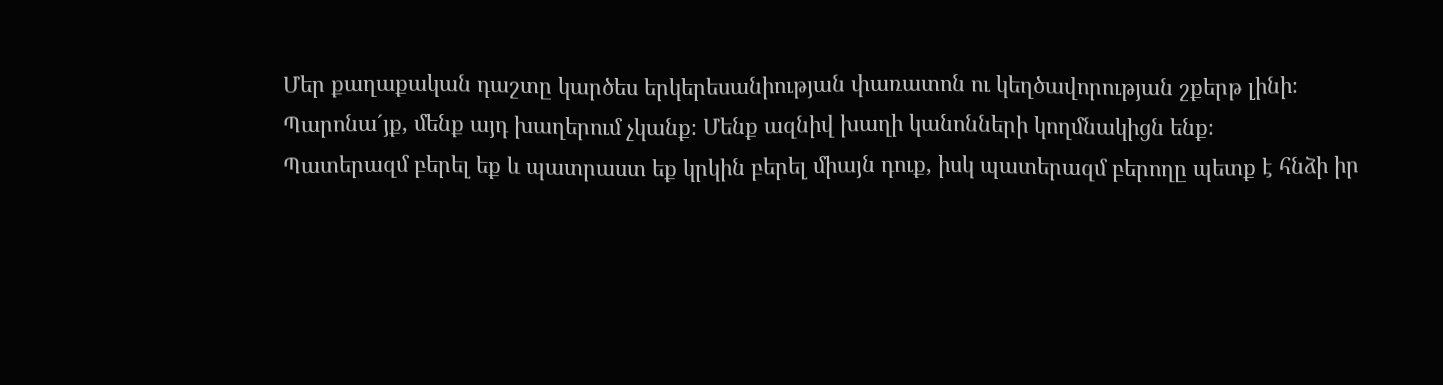Մեր քաղաքական դաշտը կարծես երկերեսանիության փառատոն ու կեղծավորության շքերթ լինի։
Պարոնա´յք, մենք այդ խաղերում չկանք։ Մենք ազնիվ խաղի կանոնների կողմնակիցն ենք։
Պատերազմ բերել եք և պատրաստ եք կրկին բերել միայն դուք, իսկ պատերազմ բերողը պետք է հնձի իր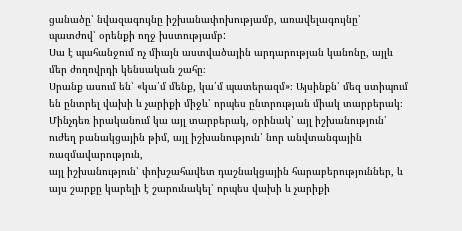ցանածը՝ նվազագույնը իշխանափոխությամբ, առավելագույնը՝ պատժով՝ օրենքի ողջ խստությամբ:
Սա է պահանջում ոչ միայն աստվածային արդարության կանոնը, այլև մեր ժողովրդի կենսական շահը։
Սրանք ասում են՝ «կա՛մ մենք, կա՛մ պատերազմ»։ Այսինքն՝ մեզ ստիպում են ընտրել վախի և չարիքի միջև՝ որպես ընտրության միակ տարբերակ։ Մինչդեռ իրականում կա այլ տարբերակ, օրինակ՝ այլ իշխանություն՝ ուժեղ բանակցային թիմ, այլ իշխանություն՝ նոր անվտանգային ռազմավարություն,
այլ իշխանություն՝ փոխշահավետ դաշնակցային հարաբերություններ, և այս շարքը կարելի է շարունակել՝ որպես վախի և չարիքի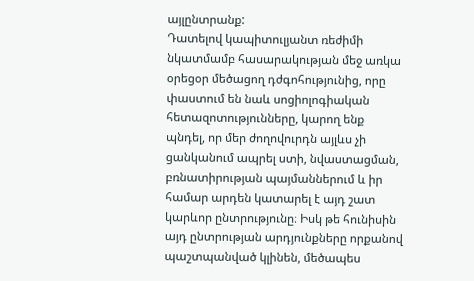այլընտրանք:
Դատելով կապիտուլյանտ ռեժիմի նկատմամբ հասարակության մեջ առկա օրեցօր մեծացող դժգոհությունից, որը փաստում են նաև սոցիոլոգիական հետազոտությունները, կարող ենք պնդել, որ մեր ժողովուրդն այլևս չի ցանկանում ապրել ստի, նվաստացման, բռնատիրության պայմաններում և իր համար արդեն կատարել է այդ շատ կարևոր ընտրությունը։ Իսկ թե հունիսին այդ ընտրության արդյունքները որքանով պաշտպանված կլինեն, մեծապես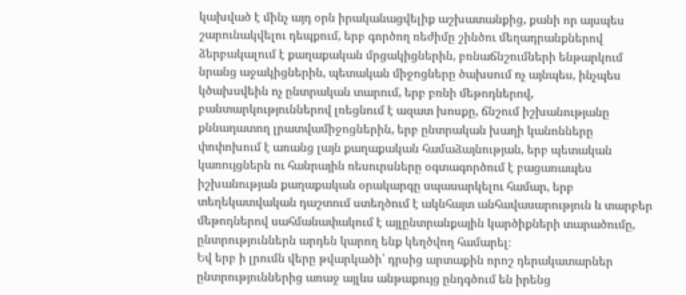կախված է մինչ այդ օրն իրականացվելիք աշխատանքից, քանի որ այսպես շարունակվելու դեպքում, երբ գործող ռեժիմը շինծու մեղադրանքներով ձերբակալում է քաղաքական մրցակիցներին, բռնաճնշումների ենթարկում նրանց աջակիցներին, պետական միջոցները ծախսում ոչ այնպես, ինչպես կծախսվեին ոչ ընտրական տարում, երբ բռնի մեթոդներով, բանտարկություններով լռեցնում է ազատ խոսքը, ճնշում իշխանությանը քննադատող լրատվամիջոցներին, երբ ընտրական խաղի կանոնները փոփոխում է առանց լայն քաղաքական համաձայնության, երբ պետական կառույցներն ու հանրային ռեսուրսները օգտագործում է բացառապես իշխանության քաղաքական օրակարգը սպասարկելու համար, երբ տեղեկատվական դաշտում ստեղծում է ակնհայտ անհավասարություն և տարբեր մեթոդներով սահմանափակում է այլընտրանքային կարծիքների տարածումը, ընտրություններն արդեն կարող ենք կեղծվող համարել։
Եվ երբ ի լրումն վերը թվարկածի՝ դրսից արտաքին որոշ դերակատարներ ընտրություններից առաջ այլևս անթաքույց ընդգծում են իրենց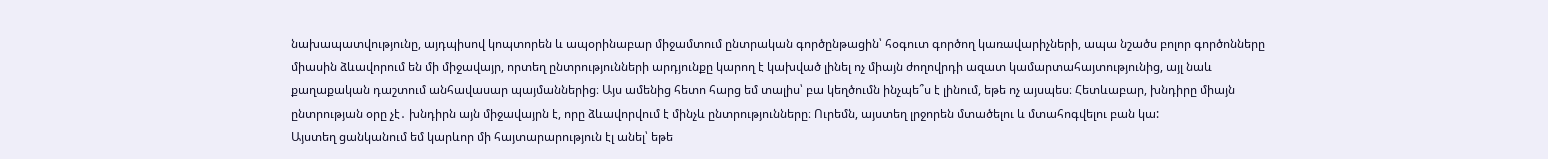նախապատվությունը, այդպիսով կոպտորեն և ապօրինաբար միջամտում ընտրական գործընթացին՝ հօգուտ գործող կառավարիչների, ապա նշածս բոլոր գործոնները միասին ձևավորում են մի միջավայր, որտեղ ընտրությունների արդյունքը կարող է կախված լինել ոչ միայն ժողովրդի ազատ կամարտահայտությունից, այլ նաև քաղաքական դաշտում անհավասար պայմաններից։ Այս ամենից հետո հարց եմ տալիս՝ բա կեղծումն ինչպե՞ս է լինում, եթե ոչ այսպես։ Հետևաբար, խնդիրը միայն ընտրության օրը չէ․ խնդիրն այն միջավայրն է, որը ձևավորվում է մինչև ընտրությունները։ Ուրեմն, այստեղ լրջորեն մտածելու և մտահոգվելու բան կա:
Այստեղ ցանկանում եմ կարևոր մի հայտարարություն էլ անել՝ եթե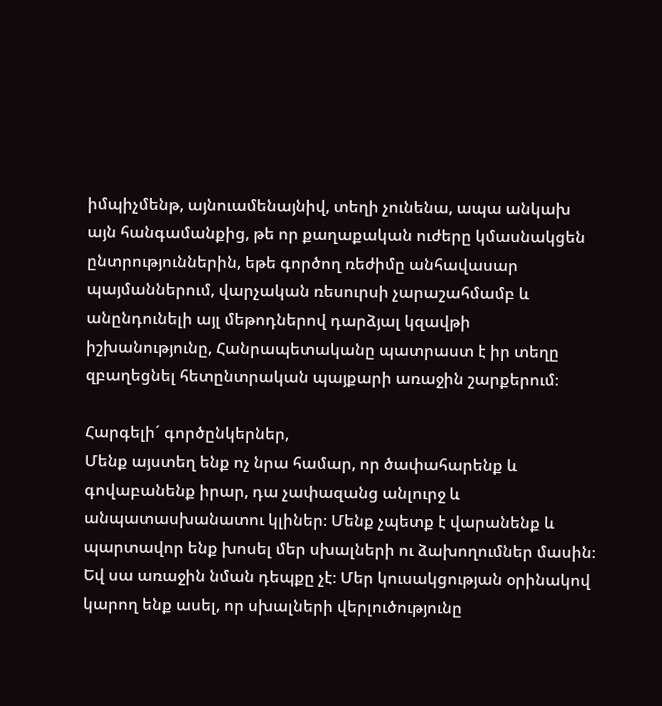իմպիչմենթ, այնուամենայնիվ, տեղի չունենա, ապա անկախ այն հանգամանքից, թե որ քաղաքական ուժերը կմասնակցեն ընտրություններին, եթե գործող ռեժիմը անհավասար պայմաններում, վարչական ռեսուրսի չարաշահմամբ և անընդունելի այլ մեթոդներով դարձյալ կզավթի իշխանությունը, Հանրապետականը պատրաստ է իր տեղը զբաղեցնել հետընտրական պայքարի առաջին շարքերում։

Հարգելի´ գործընկերներ,
Մենք այստեղ ենք ոչ նրա համար, որ ծափահարենք և գովաբանենք իրար, դա չափազանց անլուրջ և անպատասխանատու կլիներ։ Մենք չպետք է վարանենք և պարտավոր ենք խոսել մեր սխալների ու ձախողումներ մասին։ Եվ սա առաջին նման դեպքը չէ։ Մեր կուսակցության օրինակով կարող ենք ասել, որ սխալների վերլուծությունը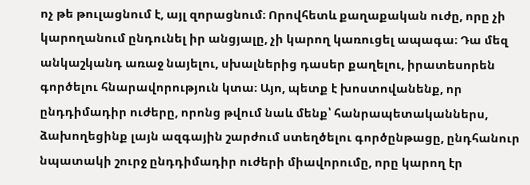ոչ թե թուլացնում է, այլ զորացնում։ Որովհետև քաղաքական ուժը, որը չի կարողանում ընդունել իր անցյալը, չի կարող կառուցել ապագա։ Դա մեզ անկաշկանդ առաջ նայելու, սխալներից դասեր քաղելու, իրատեսորեն գործելու հնարավորություն կտա։ Այո, պետք է խոստովանենք, որ ընդդիմադիր ուժերը, որոնց թվում նաև մենք՝ հանրապետականներս, ձախողեցինք լայն ազգային շարժում ստեղծելու գործընթացը, ընդհանուր նպատակի շուրջ ընդդիմադիր ուժերի միավորումը, որը կարող էր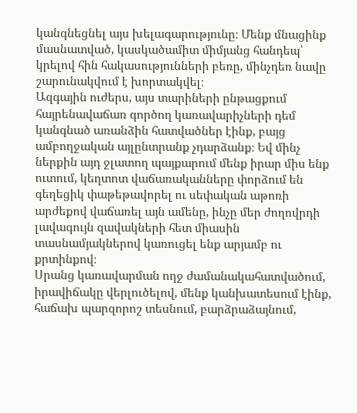կանգնեցնել այս խելագարությունը։ Մենք մնացինք մասնատված, կասկածամիտ միմյանց հանդեպ՝ կրելով հին հակասությունների բեռը, մինչդեռ նավը շարունակվում է խորտակվել։
Ազգային ուժերս, այս տարիների ընթացքում հայրենավաճառ գործող կառավարիչների դեմ կանգնած առանձին հատվածներ էինք, բայց ամբողջական այլընտրանք չդարձանք։ Եվ մինչ ներքին այդ ջլատող պայքարում մենք իրար միս ենք ուտում, կեղտոտ վաճառականները փորձում են գեղեցիկ փաթեթավորել ու սեփական աթոռի արժեքով վաճառել այն ամենը, ինչը մեր ժողովրդի լավագույն զավակների հետ միասին տասնամյակներով կառուցել ենք արյամբ ու քրտինքով։
Սրանց կառավարման ողջ ժամանակահատվածում, իրավիճակը վերլուծելով, մենք կանխատեսում էինք, հաճախ պարզորոշ տեսնում, բարձրաձայնում,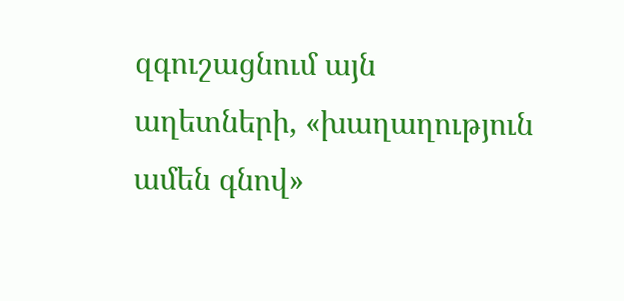զգուշացնում այն աղետների, «խաղաղություն ամեն գնով»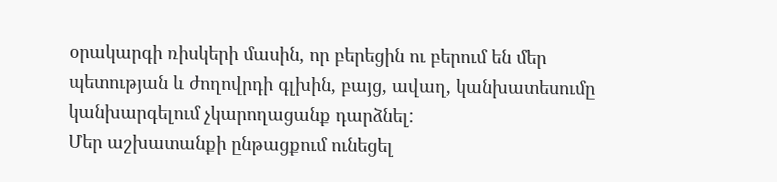օրակարգի ռիսկերի մասին, որ բերեցին ու բերում են մեր պետության և ժողովրդի գլխին, բայց, ավաղ, կանխատեսումը կանխարգելում չկարողացանք դարձնել:
Մեր աշխատանքի ընթացքում ունեցել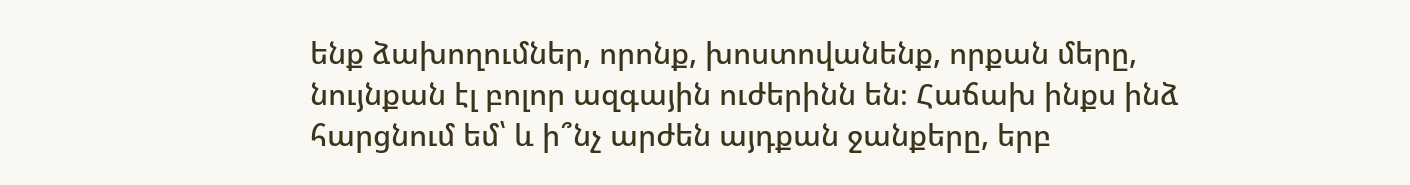ենք ձախողումներ, որոնք, խոստովանենք, որքան մերը, նույնքան էլ բոլոր ազգային ուժերինն են։ Հաճախ ինքս ինձ հարցնում եմ՝ և ի՞նչ արժեն այդքան ջանքերը, երբ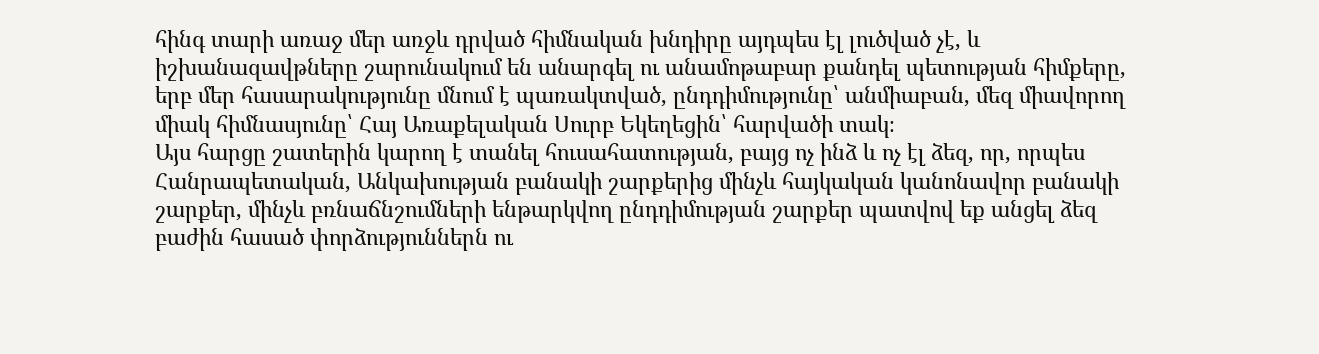հինգ տարի առաջ մեր առջև դրված հիմնական խնդիրը այդպես էլ լուծված չէ, և իշխանազավթները շարունակում են անարգել ու անամոթաբար քանդել պետության հիմքերը, երբ մեր հասարակությունը մնում է պառակտված, ընդդիմությունը՝ անմիաբան, մեզ միավորող միակ հիմնասյունը՝ Հայ Առաքելական Սուրբ Եկեղեցին՝ հարվածի տակ։
Այս հարցը շատերին կարող է տանել հուսահատության, բայց ոչ ինձ և ոչ էլ ձեզ, որ, որպես Հանրապետական, Անկախության բանակի շարքերից մինչև հայկական կանոնավոր բանակի շարքեր, մինչև բռնաճնշումների ենթարկվող ընդդիմության շարքեր պատվով եք անցել ձեզ բաժին հասած փորձություններն ու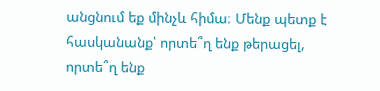անցնում եք մինչև հիմա։ Մենք պետք է հասկանանք՝ որտե՞ղ ենք թերացել, որտե՞ղ ենք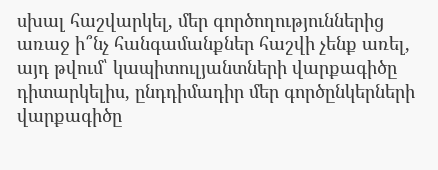սխալ հաշվարկել, մեր գործողություններից առաջ ի՞նչ հանգամանքներ հաշվի չենք առել, այդ թվում՝ կապիտուլյանտների վարքագիծը դիտարկելիս, ընդդիմադիր մեր գործընկերների վարքագիծը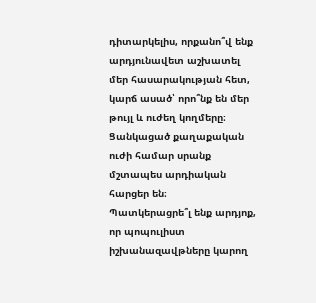դիտարկելիս, որքանո՞վ ենք արդյունավետ աշխատել մեր հասարակության հետ, կարճ ասած՝ որո՞նք են մեր թույլ և ուժեղ կողմերը։ Ցանկացած քաղաքական ուժի համար սրանք մշտապես արդիական հարցեր են։
Պատկերացրե՞լ ենք արդյոք, որ պոպուլիստ իշխանազավթները կարող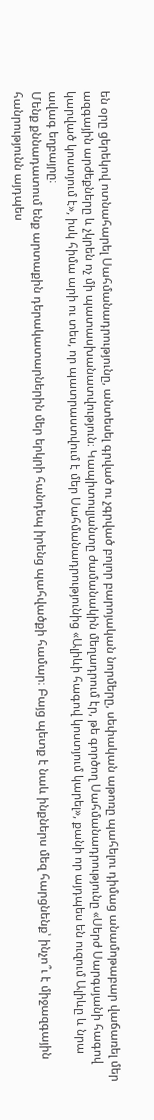են օրը ցերեկով ոտնահարել Սահմանադրությունը, անտեսել գրված ու չգրված բոլոր բարոյական նորմերը, սեփական աթոռը պահելու դիմաց անամոթաբար վաճառել մեր ազգային արժեքները և չկրեն ոչ մի պատասխանատվություն։ Կապիտուլյանտը ժամանակին մեղադրում էր, թե գործող Սահմանադրությունը «Սերժ Սարգսյանի հագով կարված կոստյում է», իսկ հիմա արի ու տես, որ պատրաստվում է մեր Սահմանադրությունից «Ալիևի հագով կոստյում կարել», քանի որ այդպես են ուզում Ալիևը և նրա ավագ եղբայրը։
Մենք քննադատում ենք արտաքին դերակատարներին մեր երկրի հանդեպ իրենց պահվածքի համար։ Բայց պետք է նաև ինքներս մեզ հարցնենք՝ ինչո՞ւ է միջազգային հանրությունն այդպես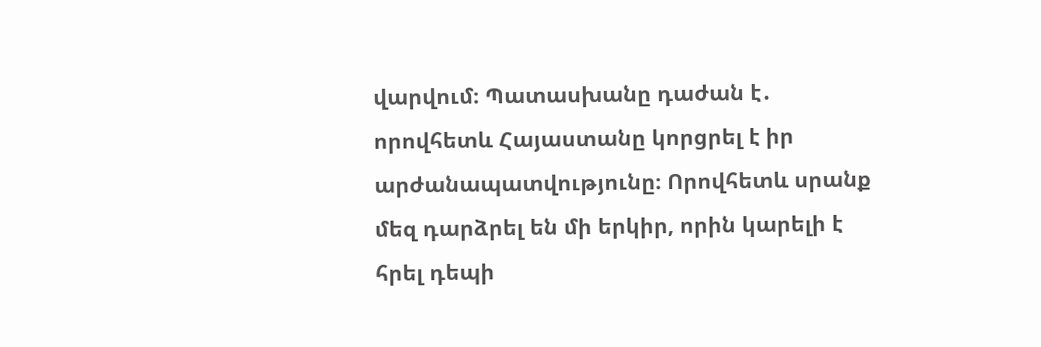վարվում։ Պատասխանը դաժան է․ որովհետև Հայաստանը կորցրել է իր արժանապատվությունը։ Որովհետև սրանք մեզ դարձրել են մի երկիր, որին կարելի է հրել դեպի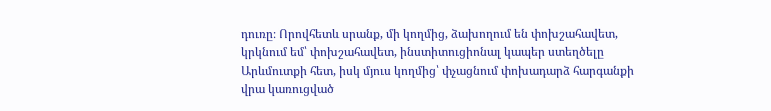դուռը։ Որովհետև սրանք, մի կողմից, ձախողում են փոխշահավետ, կրկնում եմ՝ փոխշահավետ, ինստիտուցիոնալ կապեր ստեղծելը Արևմուտքի հետ, իսկ մյուս կողմից՝ փչացնում փոխադարձ հարգանքի վրա կառուցված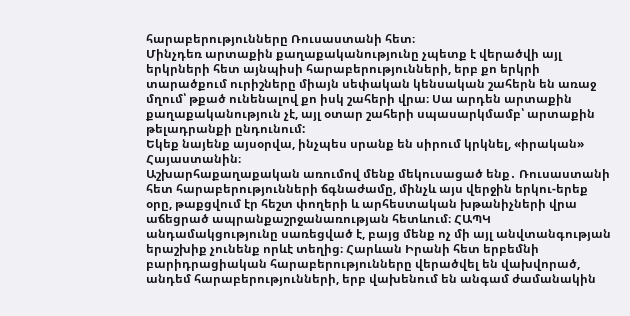հարաբերությունները Ռուսաստանի հետ։
Մինչդեռ արտաքին քաղաքականությունը չպետք է վերածվի այլ երկրների հետ այնպիսի հարաբերությունների, երբ քո երկրի տարածքում ուրիշները միայն սեփական կենսական շահերն են առաջ մղում՝ թքած ունենալով քո իսկ շահերի վրա։ Սա արդեն արտաքին քաղաքականություն չէ, այլ օտար շահերի սպասարկմամբ՝ արտաքին թելադրանքի ընդունում:
Եկեք նայենք այսօրվա, ինչպես սրանք են սիրում կրկնել, «իրական» Հայաստանին։
Աշխարհաքաղաքական առումով մենք մեկուսացած ենք․ Ռուսաստանի հետ հարաբերությունների ճգնաժամը, մինչև այս վերջին երկու-երեք օրը, թաքցվում էր հեշտ փողերի և արհեստական խթանիչների վրա աճեցրած ապրանքաշրջանառության հետևում։ ՀԱՊԿ անդամակցությունը սառեցված է, բայց մենք ոչ մի այլ անվտանգության երաշխիք չունենք որևէ տեղից։ Հարևան Իրանի հետ երբեմնի բարիդրացիական հարաբերությունները վերածվել են վախվորած, անդեմ հարաբերությունների, երբ վախենում են անգամ ժամանակին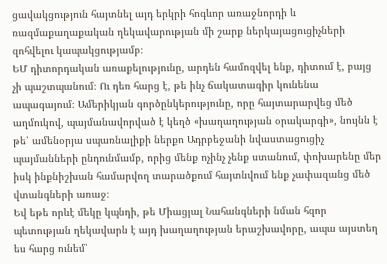ցավակցություն հայտնել այդ երկրի հոգևոր առաջնորդի և ռազմաքաղաքական ղեկավարության մի շարք ներկայացուցիչների զոհվելու կապակցությամբ։
ԵՄ դիտորդական առաքելությունը, արդեն համոզվել ենք, դիտում է, բայց չի պաշտպանում։ Ու դեռ հարց է, թե ինչ ճակատագիր կունենա ապագայում։ Ամերիկյան գործընկերությունը, որը հայտարարվեց մեծ աղմուկով, պայմանավորված է կեղծ «խաղաղության օրակարգի», նույնն է թե՝ ամենօրյա սպառնալիքի ներքո Ադրբեջանի նվաստացուցիչ պայմանների ընդունմամբ, որից մենք ոչինչ չենք ստանում, փոխարենը մեր իսկ ինքնիշխան համարվող տարածքում հայտնվում ենք չափազանց մեծ վտանգների առաջ։
Եվ եթե որևէ մեկը կպնդի, թե Միացյալ Նահանգների նման հզոր պետության ղեկավարն է այդ խաղաղության երաշխավորը, ապա այստեղ ես հարց ունեմ՝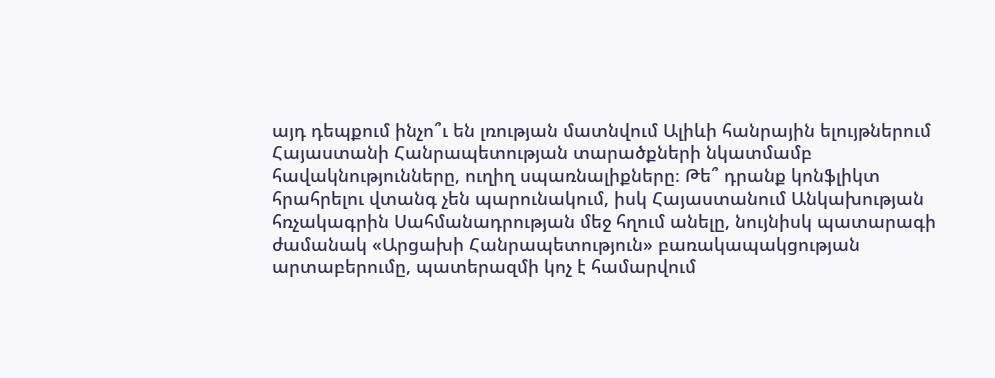այդ դեպքում ինչո՞ւ են լռության մատնվում Ալիևի հանրային ելույթներում Հայաստանի Հանրապետության տարածքների նկատմամբ հավակնությունները, ուղիղ սպառնալիքները։ Թե՞ դրանք կոնֆլիկտ հրահրելու վտանգ չեն պարունակում, իսկ Հայաստանում Անկախության հռչակագրին Սահմանադրության մեջ հղում անելը, նույնիսկ պատարագի ժամանակ «Արցախի Հանրապետություն» բառակապակցության արտաբերումը, պատերազմի կոչ է համարվում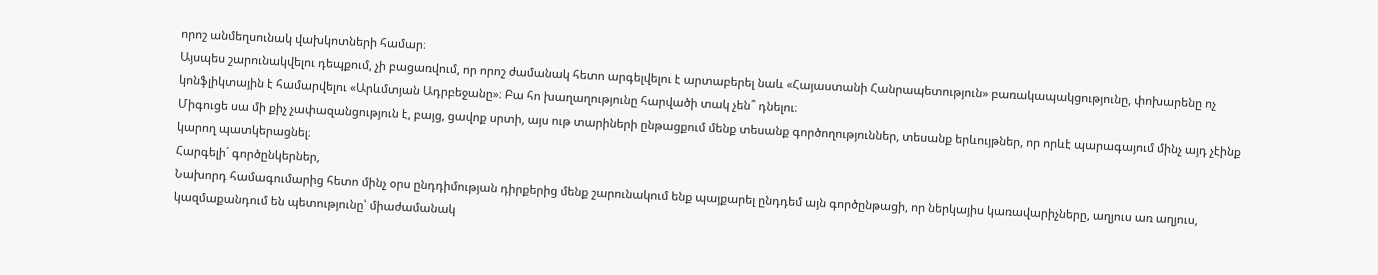որոշ անմեղսունակ վախկոտների համար։
Այսպես շարունակվելու դեպքում, չի բացառվում, որ որոշ ժամանակ հետո արգելվելու է արտաբերել նաև «Հայաստանի Հանրապետություն» բառակապակցությունը, փոխարենը ոչ կոնֆլիկտային է համարվելու «Արևմտյան Ադրբեջանը»։ Բա հո խաղաղությունը հարվածի տակ չեն՞ դնելու։
Միգուցե սա մի քիչ չափազանցություն է, բայց, ցավոք սրտի, այս ութ տարիների ընթացքում մենք տեսանք գործողություններ, տեսանք երևույթներ, որ որևէ պարագայում մինչ այդ չէինք կարող պատկերացնել։
Հարգելի´ գործընկերներ,
Նախորդ համագումարից հետո մինչ օրս ընդդիմության դիրքերից մենք շարունակում ենք պայքարել ընդդեմ այն գործընթացի, որ ներկայիս կառավարիչները, աղյուս առ աղյուս, կազմաքանդում են պետությունը՝ միաժամանակ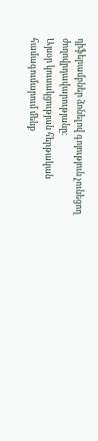դիֆերամբներ ձոնելով գոյություն չունեցող ժողովրդավարությանը։
Այսօր կուսակցության հերթական համագումարում մենք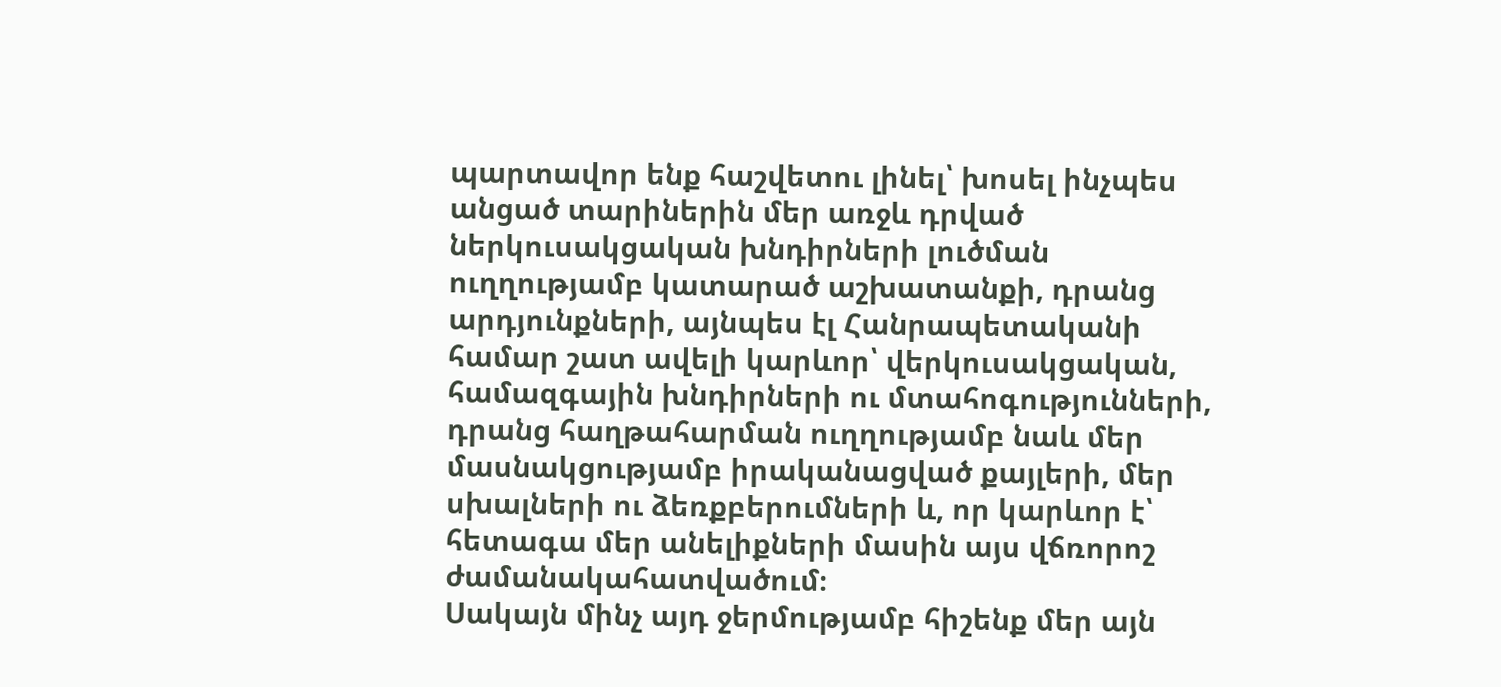պարտավոր ենք հաշվետու լինել՝ խոսել ինչպես անցած տարիներին մեր առջև դրված ներկուսակցական խնդիրների լուծման ուղղությամբ կատարած աշխատանքի, դրանց արդյունքների, այնպես էլ Հանրապետականի համար շատ ավելի կարևոր՝ վերկուսակցական, համազգային խնդիրների ու մտահոգությունների, դրանց հաղթահարման ուղղությամբ նաև մեր մասնակցությամբ իրականացված քայլերի, մեր սխալների ու ձեռքբերումների և, որ կարևոր է՝ հետագա մեր անելիքների մասին այս վճռորոշ ժամանակահատվածում։
Սակայն մինչ այդ ջերմությամբ հիշենք մեր այն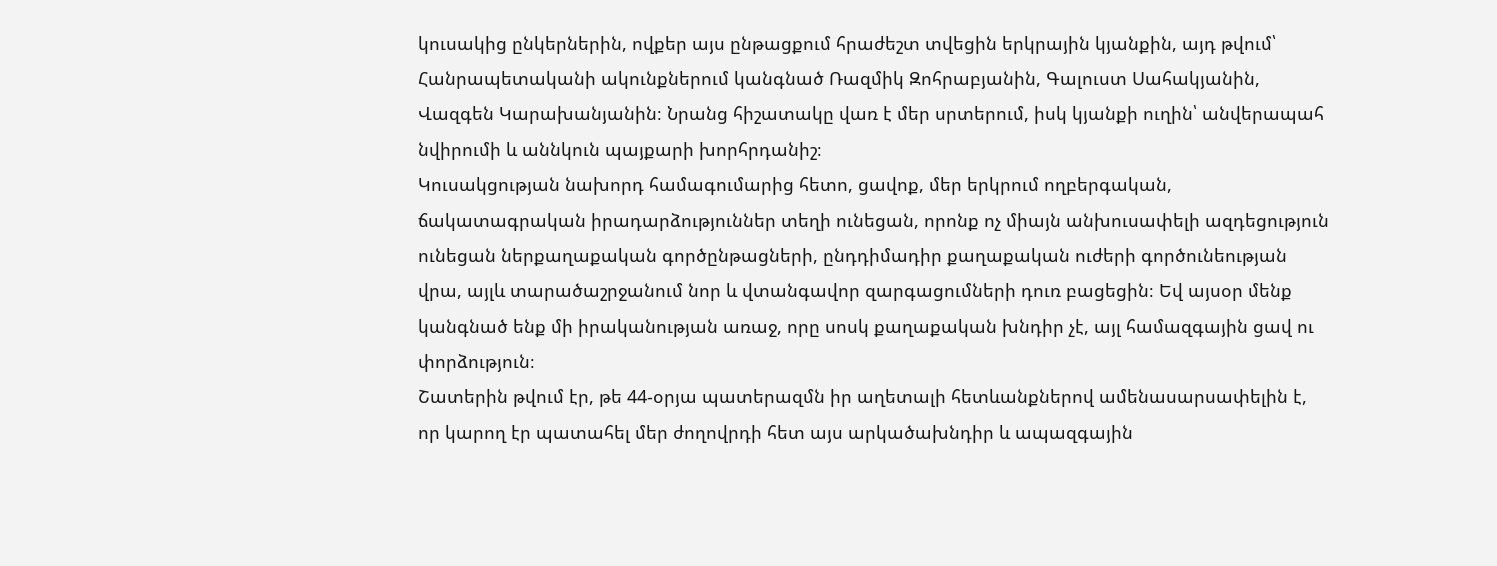կուսակից ընկերներին, ովքեր այս ընթացքում հրաժեշտ տվեցին երկրային կյանքին, այդ թվում՝ Հանրապետականի ակունքներում կանգնած Ռազմիկ Զոհրաբյանին, Գալուստ Սահակյանին, Վազգեն Կարախանյանին։ Նրանց հիշատակը վառ է մեր սրտերում, իսկ կյանքի ուղին՝ անվերապահ նվիրումի և աննկուն պայքարի խորհրդանիշ։
Կուսակցության նախորդ համագումարից հետո, ցավոք, մեր երկրում ողբերգական, ճակատագրական իրադարձություններ տեղի ունեցան, որոնք ոչ միայն անխուսափելի ազդեցություն ունեցան ներքաղաքական գործընթացների, ընդդիմադիր քաղաքական ուժերի գործունեության վրա, այլև տարածաշրջանում նոր և վտանգավոր զարգացումների դուռ բացեցին։ Եվ այսօր մենք կանգնած ենք մի իրականության առաջ, որը սոսկ քաղաքական խնդիր չէ, այլ համազգային ցավ ու փորձություն։
Շատերին թվում էր, թե 44-օրյա պատերազմն իր աղետալի հետևանքներով ամենասարսափելին է, որ կարող էր պատահել մեր ժողովրդի հետ այս արկածախնդիր և ապազգային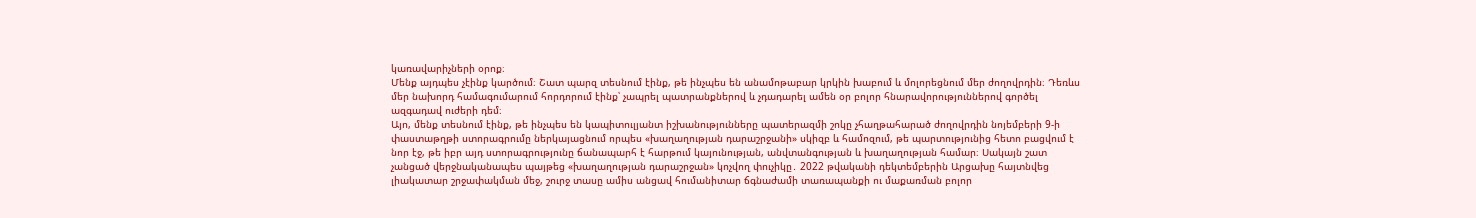կառավարիչների օրոք։
Մենք այդպես չէինք կարծում։ Շատ պարզ տեսնում էինք, թե ինչպես են անամոթաբար կրկին խաբում և մոլորեցնում մեր ժողովրդին։ Դեռևս մեր նախորդ համագումարում հորդորում էինք՝ չապրել պատրանքներով և չդադարել ամեն օր բոլոր հնարավորություններով գործել ազգադավ ուժերի դեմ։
Այո, մենք տեսնում էինք, թե ինչպես են կապիտուլյանտ իշխանությունները պատերազմի շոկը չհաղթահարած ժողովրդին նոյեմբերի 9-ի փաստաթղթի ստորագրումը ներկայացնում որպես «խաղաղության դարաշրջանի» սկիզբ և համոզում, թե պարտությունից հետո բացվում է նոր էջ, թե իբր այդ ստորագրությունը ճանապարհ է հարթում կայունության, անվտանգության և խաղաղության համար։ Սակայն շատ չանցած վերջնականապես պայթեց «խաղաղության դարաշրջան» կոչվող փուչիկը․ 2022 թվականի դեկտեմբերին Արցախը հայտնվեց լիակատար շրջափակման մեջ, շուրջ տասը ամիս անցավ հումանիտար ճգնաժամի տառապանքի ու մաքառման բոլոր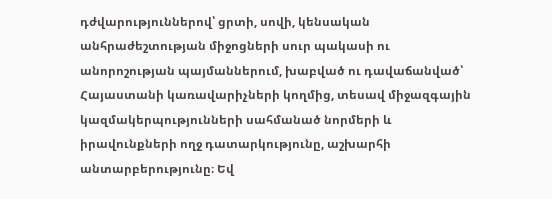դժվարություններով՝ ցրտի, սովի, կենսական անհրաժեշտության միջոցների սուր պակասի ու անորոշության պայմաններում, խաբված ու դավաճանված՝ Հայաստանի կառավարիչների կողմից, տեսավ միջազգային կազմակերպությունների սահմանած նորմերի և իրավունքների ողջ դատարկությունը, աշխարհի անտարբերությունը։ Եվ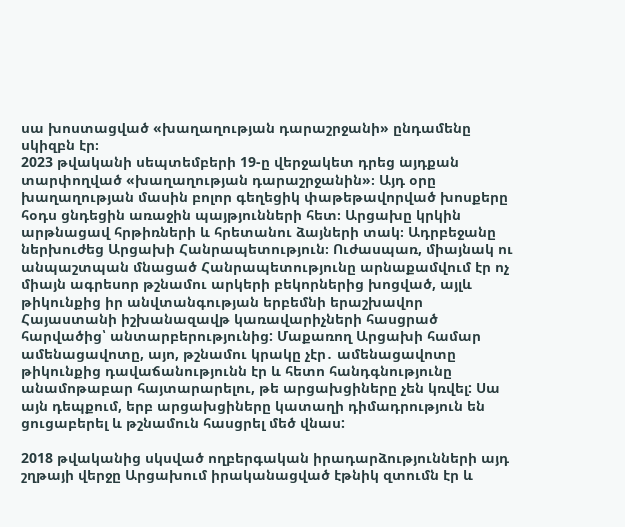սա խոստացված «խաղաղության դարաշրջանի» ընդամենը սկիզբն էր։
2023 թվականի սեպտեմբերի 19-ը վերջակետ դրեց այդքան տարփողված «խաղաղության դարաշրջանին»։ Այդ օրը խաղաղության մասին բոլոր գեղեցիկ փաթեթավորված խոսքերը հօդս ցնդեցին առաջին պայթյունների հետ։ Արցախը կրկին արթնացավ հրթիռների և հրետանու ձայների տակ։ Ադրբեջանը ներխուժեց Արցախի Հանրապետություն։ Ուժասպառ, միայնակ ու անպաշտպան մնացած Հանրապետությունը արնաքամվում էր ոչ միայն ագրեսոր թշնամու արկերի բեկորներից խոցված, այլև թիկունքից իր անվտանգության երբեմնի երաշխավոր Հայաստանի իշխանազավթ կառավարիչների հասցրած հարվածից՝ անտարբերությունից: Մաքառող Արցախի համար ամենացավոտը, այո, թշնամու կրակը չէր․ ամենացավոտը թիկունքից դավաճանությունն էր և հետո հանդգնությունը անամոթաբար հայտարարելու, թե արցախցիները չեն կռվել: Սա այն դեպքում, երբ արցախցիները կատաղի դիմադրություն են ցուցաբերել և թշնամուն հասցրել մեծ վնաս:

2018 թվականից սկսված ողբերգական իրադարձությունների այդ շղթայի վերջը Արցախում իրականացված էթնիկ զտումն էր և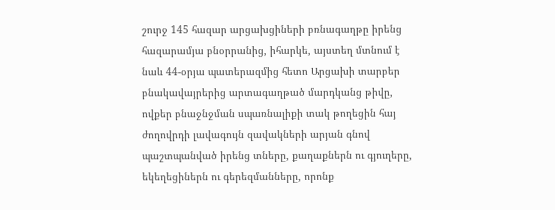շուրջ 145 հազար արցախցիների բռնագաղթը իրենց հազարամյա բնօրրանից, իհարկե, այստեղ մտնում է նաև 44-օրյա պատերազմից հետո Արցախի տարբեր բնակավայրերից արտագաղթած մարդկանց թիվը, ովքեր բնաջնջման սպառնալիքի տակ թողեցին հայ ժողովրդի լավագույն զավակների արյան գնով պաշտպանված իրենց տները, քաղաքներն ու գյուղերը, եկեղեցիներն ու գերեզմանները, որոնք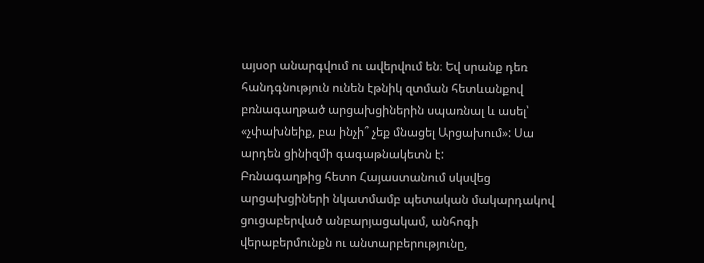այսօր անարգվում ու ավերվում են։ Եվ սրանք դեռ հանդգնություն ունեն էթնիկ զտման հետևանքով բռնագաղթած արցախցիներին սպառնալ և ասել՝ «չփախնեիք, բա ինչի՞ չեք մնացել Արցախում»: Սա արդեն ցինիզմի գագաթնակետն է:
Բռնագաղթից հետո Հայաստանում սկսվեց արցախցիների նկատմամբ պետական մակարդակով ցուցաբերված անբարյացակամ, անհոգի վերաբերմունքն ու անտարբերությունը,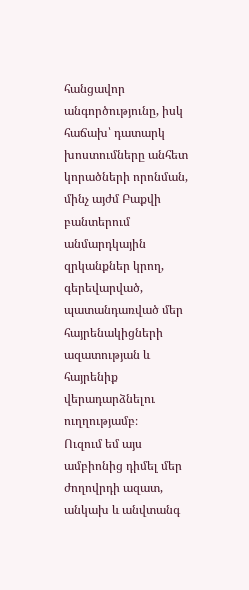հանցավոր անգործությունը, իսկ հաճախ՝ դատարկ խոստումները անհետ կորածների որոնման, մինչ այժմ Բաքվի բանտերում անմարդկային զրկանքներ կրող, գերեվարված, պատանդառված մեր հայրենակիցների ազատության և հայրենիք վերադարձնելու ուղղությամբ։
Ուզում եմ այս ամբիոնից դիմել մեր ժողովրդի ազատ, անկախ և անվտանգ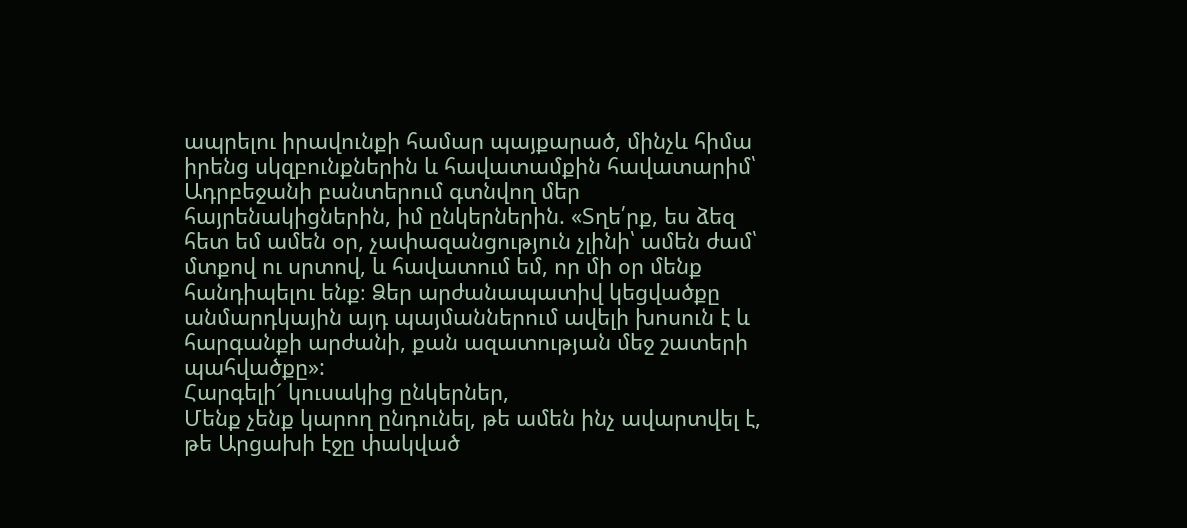ապրելու իրավունքի համար պայքարած, մինչև հիմա իրենց սկզբունքներին և հավատամքին հավատարիմ՝ Ադրբեջանի բանտերում գտնվող մեր հայրենակիցներին, իմ ընկերներին. «Տղե՛րք, ես ձեզ հետ եմ ամեն օր, չափազանցություն չլինի՝ ամեն ժամ՝ մտքով ու սրտով, և հավատում եմ, որ մի օր մենք հանդիպելու ենք։ Ձեր արժանապատիվ կեցվածքը անմարդկային այդ պայմաններում ավելի խոսուն է և հարգանքի արժանի, քան ազատության մեջ շատերի պահվածքը»:
Հարգելի´ կուսակից ընկերներ,
Մենք չենք կարող ընդունել, թե ամեն ինչ ավարտվել է, թե Արցախի էջը փակված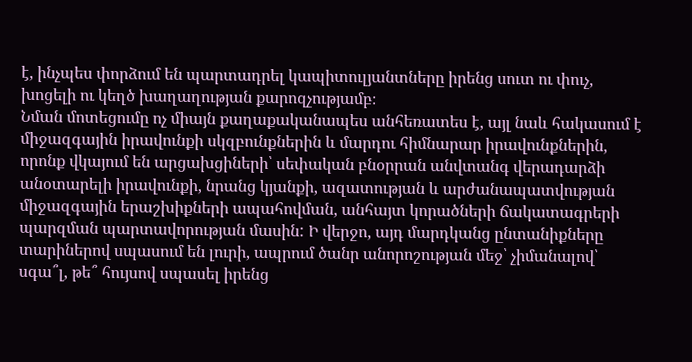է, ինչպես փորձում են պարտադրել կապիտուլյանտները իրենց սուտ ու փուչ, խոցելի ու կեղծ խաղաղության քարոզչությամբ։
Նման մոտեցումը ոչ միայն քաղաքականապես անհեռատես է, այլ նաև հակասում է միջազգային իրավունքի սկզբունքներին և մարդու հիմնարար իրավունքներին, որոնք վկայում են արցախցիների՝ սեփական բնօրրան անվտանգ վերադարձի անօտարելի իրավունքի, նրանց կյանքի, ազատության և արժանապատվության միջազգային երաշխիքների ապահովման, անհայտ կորածների ճակատագրերի պարզման պարտավորության մասին: Ի վերջո, այդ մարդկանց ընտանիքները տարիներով սպասում են լուրի, ապրում ծանր անորոշության մեջ՝ չիմանալով՝ սգա՞լ, թե՞ հույսով սպասել իրենց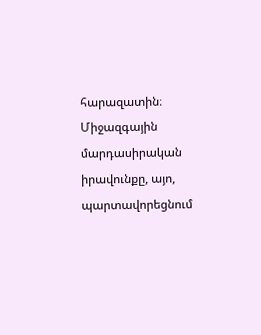հարազատին։ Միջազգային մարդասիրական իրավունքը, այո, պարտավորեցնում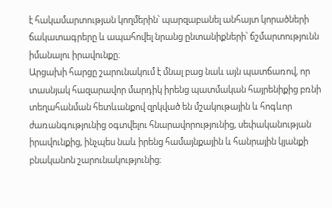է հակամարտության կողմերին՝ պարզաբանել անհայտ կորածների ճակատագրերը և ապահովել նրանց ընտանիքների՝ ճշմարտությունն իմանալու իրավունքը։
Արցախի հարցը շարունակում է մնալ բաց նաև այն պատճառով, որ տասնյակ հազարավոր մարդիկ իրենց պատմական հայրենիքից բռնի տեղահանման հետևանքով զրկված են մշակութային և հոգևոր ժառանգությունից օգտվելու հնարավորությունից, սեփականության իրավունքից, ինչպես նաև իրենց համայնքային և հանրային կյանքի բնականոն շարունակությունից։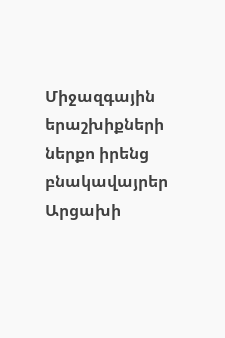Միջազգային երաշխիքների ներքո իրենց բնակավայրեր Արցախի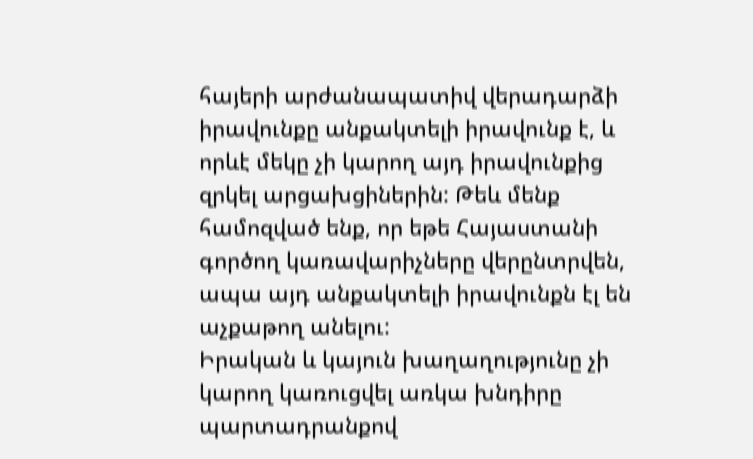հայերի արժանապատիվ վերադարձի իրավունքը անքակտելի իրավունք է, և որևէ մեկը չի կարող այդ իրավունքից զրկել արցախցիներին: Թեև մենք համոզված ենք, որ եթե Հայաստանի գործող կառավարիչները վերընտրվեն, ապա այդ անքակտելի իրավունքն էլ են աչքաթող անելու:
Իրական և կայուն խաղաղությունը չի կարող կառուցվել առկա խնդիրը պարտադրանքով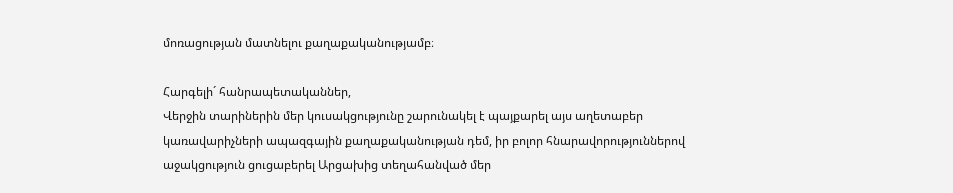մոռացության մատնելու քաղաքականությամբ։

Հարգելի´ հանրապետականներ,
Վերջին տարիներին մեր կուսակցությունը շարունակել է պայքարել այս աղետաբեր կառավարիչների ապազգային քաղաքականության դեմ, իր բոլոր հնարավորություններով աջակցություն ցուցաբերել Արցախից տեղահանված մեր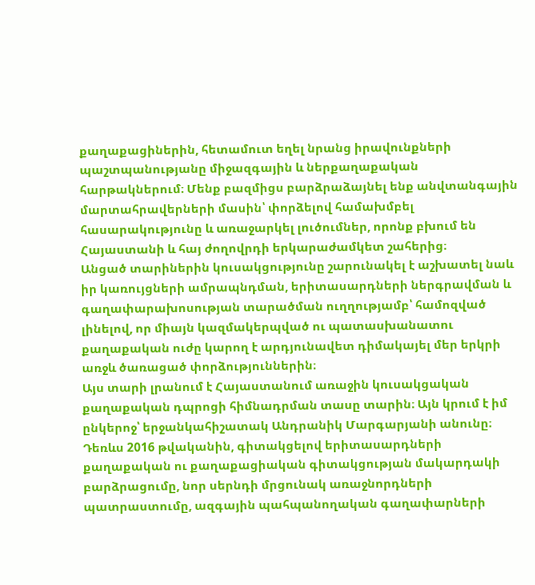քաղաքացիներին, հետամուտ եղել նրանց իրավունքների պաշտպանությանը միջազգային և ներքաղաքական հարթակներում։ Մենք բազմիցս բարձրաձայնել ենք անվտանգային մարտահրավերների մասին՝ փորձելով համախմբել հասարակությունը և առաջարկել լուծումներ, որոնք բխում են Հայաստանի և հայ ժողովրդի երկարաժամկետ շահերից։
Անցած տարիներին կուսակցությունը շարունակել է աշխատել նաև իր կառույցների ամրապնդման, երիտասարդների ներգրավման և գաղափարախոսության տարածման ուղղությամբ՝ համոզված լինելով, որ միայն կազմակերպված ու պատասխանատու քաղաքական ուժը կարող է արդյունավետ դիմակայել մեր երկրի առջև ծառացած փորձություններին։
Այս տարի լրանում է Հայաստանում առաջին կուսակցական քաղաքական դպրոցի հիմնադրման տասը տարին։ Այն կրում է իմ ընկերոջ՝ երջանկահիշատակ Անդրանիկ Մարգարյանի անունը։ Դեռևս 2016 թվականին, գիտակցելով երիտասարդների քաղաքական ու քաղաքացիական գիտակցության մակարդակի բարձրացումը, նոր սերնդի մրցունակ առաջնորդների պատրաստումը, ազգային պահպանողական գաղափարների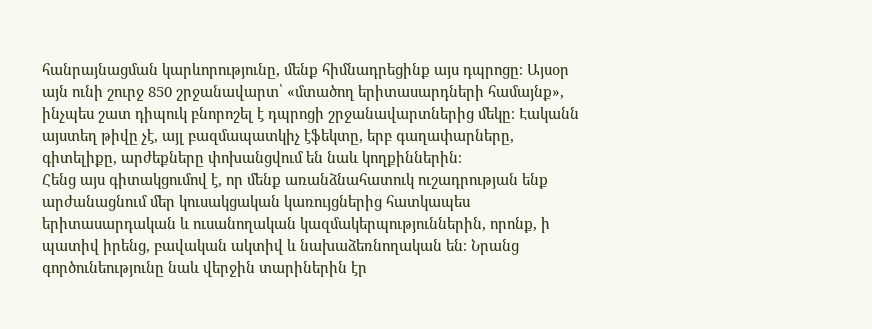հանրայնացման կարևորությունը, մենք հիմնադրեցինք այս դպրոցը։ Այսօր այն ունի շուրջ 850 շրջանավարտ՝ «մտածող երիտասարդների համայնք», ինչպես շատ դիպուկ բնորոշել է դպրոցի շրջանավարտներից մեկը։ Էականն այստեղ թիվը չէ, այլ բազմապատկիչ էֆեկտը, երբ գաղափարները, գիտելիքը, արժեքները փոխանցվում են նաև կողքիններին։
Հենց այս գիտակցումով է, որ մենք առանձնահատուկ ուշադրության ենք արժանացնում մեր կուսակցական կառույցներից հատկապես երիտասարդական և ուսանողական կազմակերպություններին, որոնք, ի պատիվ իրենց, բավական ակտիվ և նախաձեռնողական են։ Նրանց գործունեությունը նաև վերջին տարիներին էր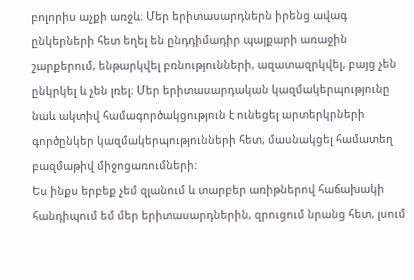բոլորիս աչքի առջև։ Մեր երիտասարդներն իրենց ավագ ընկերների հետ եղել են ընդդիմադիր պայքարի առաջին շարքերում, ենթարկվել բռնությունների, ազատազրկվել, բայց չեն ընկրկել և չեն լռել։ Մեր երիտասարդական կազմակերպությունը նաև ակտիվ համագործակցություն է ունեցել արտերկրների գործընկեր կազմակերպությունների հետ, մասնակցել համատեղ բազմաթիվ միջոցառումների:
Ես ինքս երբեք չեմ զլանում և տարբեր առիթներով հաճախակի հանդիպում եմ մեր երիտասարդներին, զրուցում նրանց հետ, լսում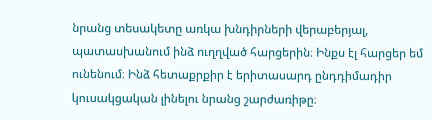նրանց տեսակետը առկա խնդիրների վերաբերյալ, պատասխանում ինձ ուղղված հարցերին։ Ինքս էլ հարցեր եմ ունենում։ Ինձ հետաքրքիր է երիտասարդ ընդդիմադիր կուսակցական լինելու նրանց շարժառիթը։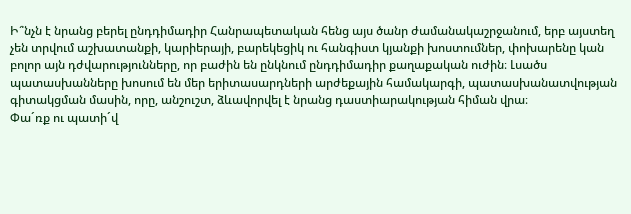Ի՞նչն է նրանց բերել ընդդիմադիր Հանրապետական հենց այս ծանր ժամանակաշրջանում, երբ այստեղ չեն տրվում աշխատանքի, կարիերայի, բարեկեցիկ ու հանգիստ կյանքի խոստումներ, փոխարենը կան բոլոր այն դժվարությունները, որ բաժին են ընկնում ընդդիմադիր քաղաքական ուժին։ Լսածս պատասխանները խոսում են մեր երիտասարդների արժեքային համակարգի, պատասխանատվության գիտակցման մասին, որը, անշուշտ, ձևավորվել է նրանց դաստիարակության հիման վրա։
Փա´ռք ու պատի´վ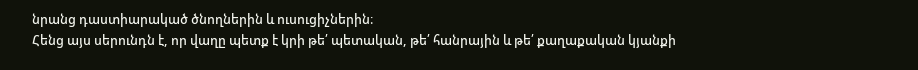նրանց դաստիարակած ծնողներին և ուսուցիչներին։
Հենց այս սերունդն է, որ վաղը պետք է կրի թե՛ պետական, թե՛ հանրային և թե՛ քաղաքական կյանքի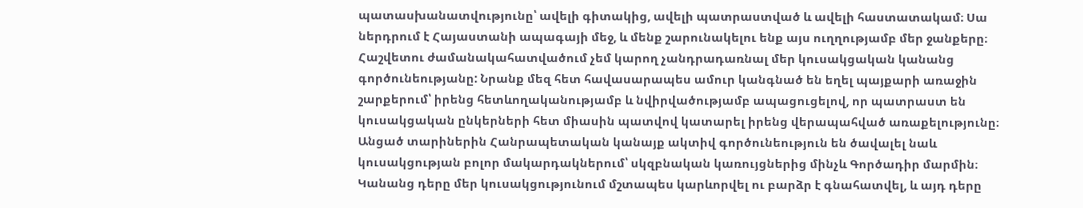պատասխանատվությունը՝ ավելի գիտակից, ավելի պատրաստված և ավելի հաստատակամ։ Սա ներդրում է Հայաստանի ապագայի մեջ, և մենք շարունակելու ենք այս ուղղությամբ մեր ջանքերը։
Հաշվետու ժամանակահատվածում չեմ կարող չանդրադառնալ մեր կուսակցական կանանց գործունեությանը: Նրանք մեզ հետ հավասարապես ամուր կանգնած են եղել պայքարի առաջին շարքերում՝ իրենց հետևողականությամբ և նվիրվածությամբ ապացուցելով, որ պատրաստ են կուսակցական ընկերների հետ միասին պատվով կատարել իրենց վերապահված առաքելությունը։ Անցած տարիներին Հանրապետական կանայք ակտիվ գործունեություն են ծավալել նաև կուսակցության բոլոր մակարդակներում՝ սկզբնական կառույցներից մինչև Գործադիր մարմին։
Կանանց դերը մեր կուսակցությունում մշտապես կարևորվել ու բարձր է գնահատվել, և այդ դերը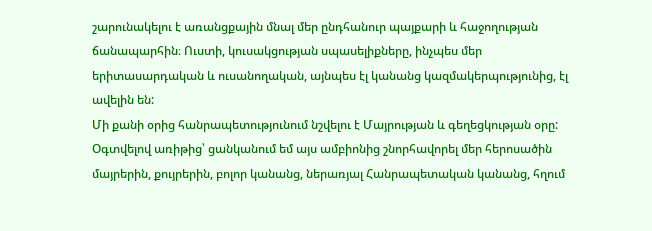շարունակելու է առանցքային մնալ մեր ընդհանուր պայքարի և հաջողության ճանապարհին։ Ուստի, կուսակցության սպասելիքները, ինչպես մեր երիտասարդական և ուսանողական, այնպես էլ կանանց կազմակերպությունից, էլ ավելին են:
Մի քանի օրից հանրապետությունում նշվելու է Մայրության և գեղեցկության օրը: Օգտվելով առիթից՝ ցանկանում եմ այս ամբիոնից շնորհավորել մեր հերոսածին մայրերին, քույրերին, բոլոր կանանց, ներառյալ Հանրապետական կանանց, հղում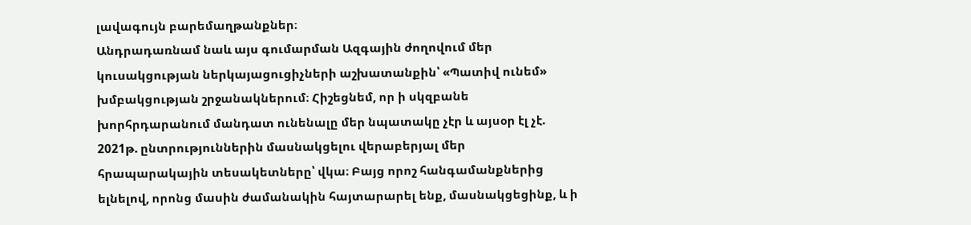լավագույն բարեմաղթանքներ։
Անդրադառնամ նաև այս գումարման Ազգային ժողովում մեր կուսակցության ներկայացուցիչների աշխատանքին՝ «Պատիվ ունեմ» խմբակցության շրջանակներում։ Հիշեցնեմ, որ ի սկզբանե խորհրդարանում մանդատ ունենալը մեր նպատակը չէր և այսօր էլ չէ. 2021թ. ընտրություններին մասնակցելու վերաբերյալ մեր հրապարակային տեսակետները՝ վկա։ Բայց որոշ հանգամանքներից ելնելով, որոնց մասին ժամանակին հայտարարել ենք, մասնակցեցինք, և ի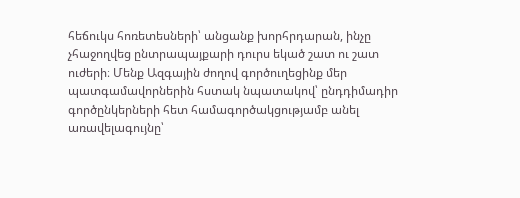հեճուկս հոռետեսների՝ անցանք խորհրդարան, ինչը չհաջողվեց ընտրապայքարի դուրս եկած շատ ու շատ ուժերի։ Մենք Ազգային ժողով գործուղեցինք մեր պատգամավորներին հստակ նպատակով՝ ընդդիմադիր գործընկերների հետ համագործակցությամբ անել առավելագույնը՝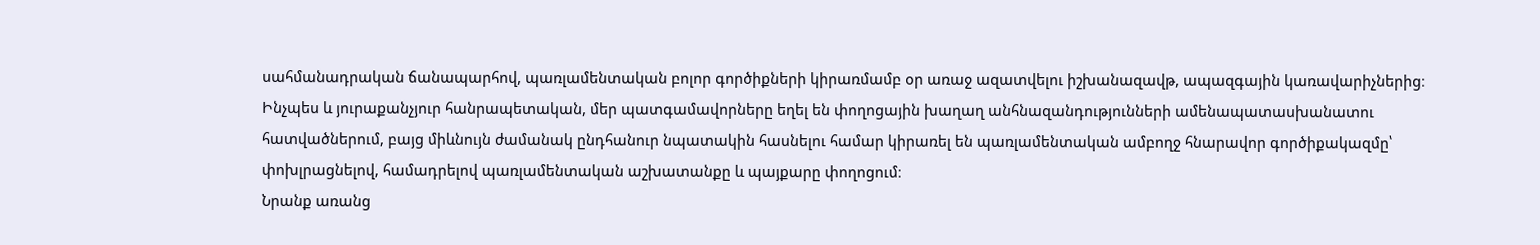սահմանադրական ճանապարհով, պառլամենտական բոլոր գործիքների կիրառմամբ օր առաջ ազատվելու իշխանազավթ, ապազգային կառավարիչներից։
Ինչպես և յուրաքանչյուր հանրապետական, մեր պատգամավորները եղել են փողոցային խաղաղ անհնազանդությունների ամենապատասխանատու հատվածներում, բայց միևնույն ժամանակ ընդհանուր նպատակին հասնելու համար կիրառել են պառլամենտական ամբողջ հնարավոր գործիքակազմը՝ փոխլրացնելով, համադրելով պառլամենտական աշխատանքը և պայքարը փողոցում։
Նրանք առանց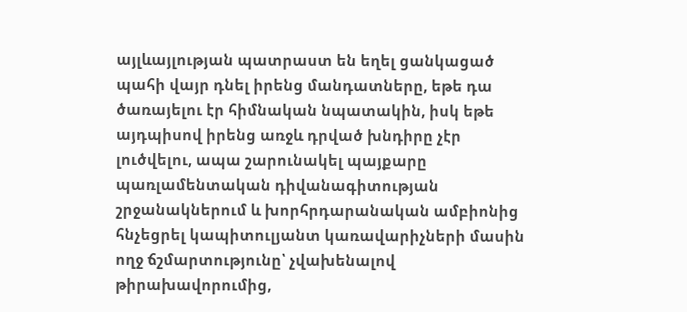այլևայլության պատրաստ են եղել ցանկացած պահի վայր դնել իրենց մանդատները, եթե դա ծառայելու էր հիմնական նպատակին, իսկ եթե այդպիսով իրենց առջև դրված խնդիրը չէր լուծվելու, ապա շարունակել պայքարը պառլամենտական դիվանագիտության շրջանակներում և խորհրդարանական ամբիոնից հնչեցրել կապիտուլյանտ կառավարիչների մասին ողջ ճշմարտությունը՝ չվախենալով թիրախավորումից,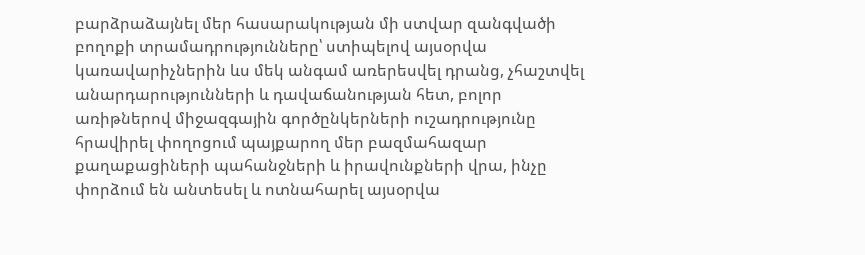բարձրաձայնել մեր հասարակության մի ստվար զանգվածի բողոքի տրամադրությունները՝ ստիպելով այսօրվա կառավարիչներին ևս մեկ անգամ առերեսվել դրանց, չհաշտվել անարդարությունների և դավաճանության հետ, բոլոր առիթներով միջազգային գործընկերների ուշադրությունը հրավիրել փողոցում պայքարող մեր բազմահազար քաղաքացիների պահանջների և իրավունքների վրա, ինչը փորձում են անտեսել և ոտնահարել այսօրվա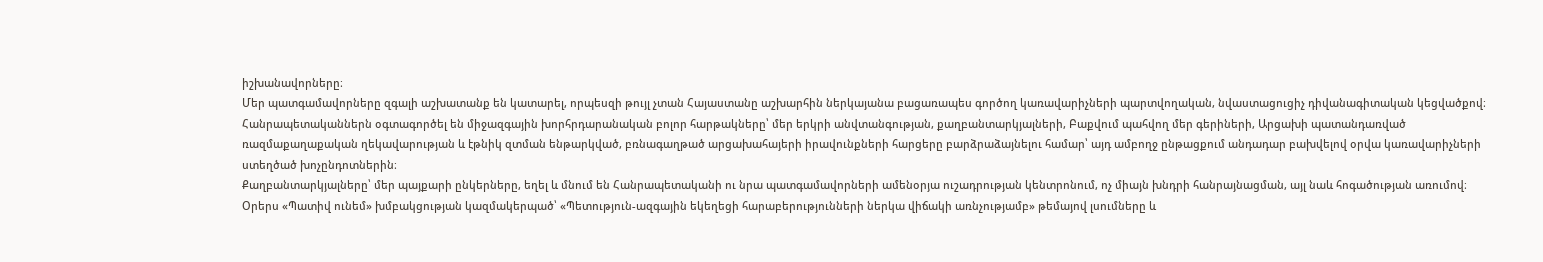իշխանավորները։
Մեր պատգամավորները զգալի աշխատանք են կատարել, որպեսզի թույլ չտան Հայաստանը աշխարհին ներկայանա բացառապես գործող կառավարիչների պարտվողական, նվաստացուցիչ դիվանագիտական կեցվածքով։ Հանրապետականներն օգտագործել են միջազգային խորհրդարանական բոլոր հարթակները՝ մեր երկրի անվտանգության, քաղբանտարկյալների, Բաքվում պահվող մեր գերիների, Արցախի պատանդառված ռազմաքաղաքական ղեկավարության և էթնիկ զտման ենթարկված, բռնագաղթած արցախահայերի իրավունքների հարցերը բարձրաձայնելու համար՝ այդ ամբողջ ընթացքում անդադար բախվելով օրվա կառավարիչների ստեղծած խոչընդոտներին։
Քաղբանտարկյալները՝ մեր պայքարի ընկերները, եղել և մնում են Հանրապետականի ու նրա պատգամավորների ամենօրյա ուշադրության կենտրոնում, ոչ միայն խնդրի հանրայնացման, այլ նաև հոգածության առումով։
Օրերս «Պատիվ ունեմ» խմբակցության կազմակերպած՝ «Պետություն-ազգային եկեղեցի հարաբերությունների ներկա վիճակի առնչությամբ» թեմայով լսումները և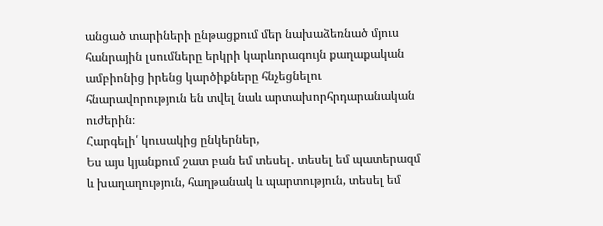անցած տարիների ընթացքում մեր նախաձեռնած մյուս հանրային լսումները երկրի կարևորագույն քաղաքական ամբիոնից իրենց կարծիքները հնչեցնելու հնարավորություն են տվել նաև արտախորհրդարանական ուժերին։
Հարգելի՛ կուսակից ընկերներ,
Ես այս կյանքում շատ բան եմ տեսել․ տեսել եմ պատերազմ և խաղաղություն, հաղթանակ և պարտություն, տեսել եմ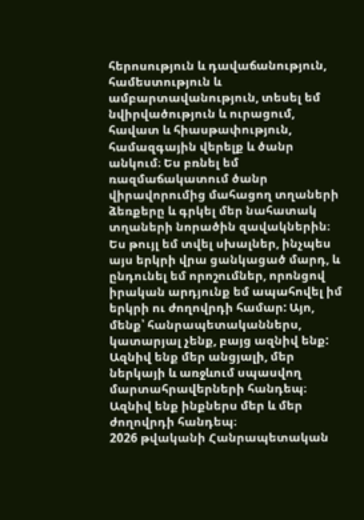հերոսություն և դավաճանություն, համեստություն և ամբարտավանություն, տեսել եմ նվիրվածություն և ուրացում, հավատ և հիասթափություն, համազգային վերելք և ծանր անկում։ Ես բռնել եմ ռազմաճակատում ծանր վիրավորումից մահացող տղաների ձեռքերը և գրկել մեր նահատակ տղաների նորածին զավակներին։ Ես թույլ եմ տվել սխալներ, ինչպես այս երկրի վրա ցանկացած մարդ, և ընդունել եմ որոշումներ, որոնցով իրական արդյունք եմ ապահովել իմ երկրի ու ժողովրդի համար: Այո, մենք՝ հանրապետականներս, կատարյալ չենք, բայց ազնիվ ենք: Ազնիվ ենք մեր անցյալի, մեր ներկայի և առջևում սպասվող մարտահրավերների հանդեպ։ Ազնիվ ենք ինքներս մեր և մեր ժողովրդի հանդեպ։
2026 թվականի Հանրապետական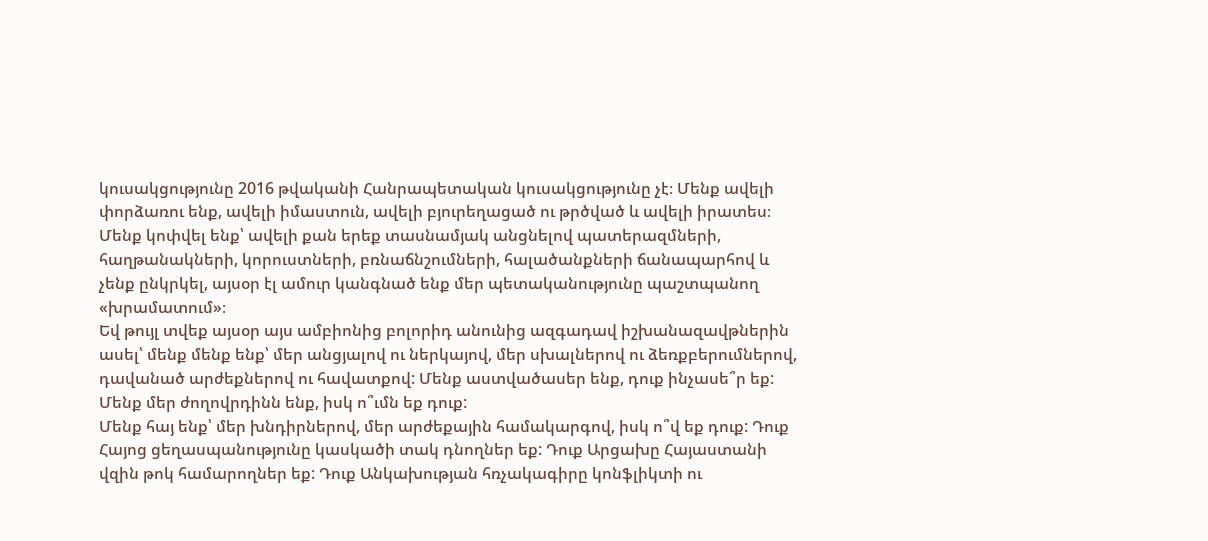կուսակցությունը 2016 թվականի Հանրապետական կուսակցությունը չէ։ Մենք ավելի փորձառու ենք, ավելի իմաստուն, ավելի բյուրեղացած ու թրծված և ավելի իրատես։ Մենք կոփվել ենք՝ ավելի քան երեք տասնամյակ անցնելով պատերազմների, հաղթանակների, կորուստների, բռնաճնշումների, հալածանքների ճանապարհով և չենք ընկրկել, այսօր էլ ամուր կանգնած ենք մեր պետականությունը պաշտպանող «խրամատում»։
Եվ թույլ տվեք այսօր այս ամբիոնից բոլորիդ անունից ազգադավ իշխանազավթներին ասել՝ մենք մենք ենք՝ մեր անցյալով ու ներկայով, մեր սխալներով ու ձեռքբերումներով, դավանած արժեքներով ու հավատքով: Մենք աստվածասեր ենք, դուք ինչասե՞ր եք: Մենք մեր ժողովրդինն ենք, իսկ ո՞ւմն եք դուք:
Մենք հայ ենք՝ մեր խնդիրներով, մեր արժեքային համակարգով, իսկ ո՞վ եք դուք: Դուք Հայոց ցեղասպանությունը կասկածի տակ դնողներ եք: Դուք Արցախը Հայաստանի վզին թոկ համարողներ եք: Դուք Անկախության հռչակագիրը կոնֆլիկտի ու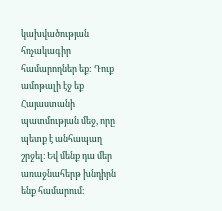կախվածության հռչակագիր համարողներ եք: Դուք ամոթալի էջ եք Հայաստանի պատմության մեջ, որը պետք է անհապաղ շրջել։ Եվ մենք դա մեր առաջնահերթ խնդիրն ենք համարում։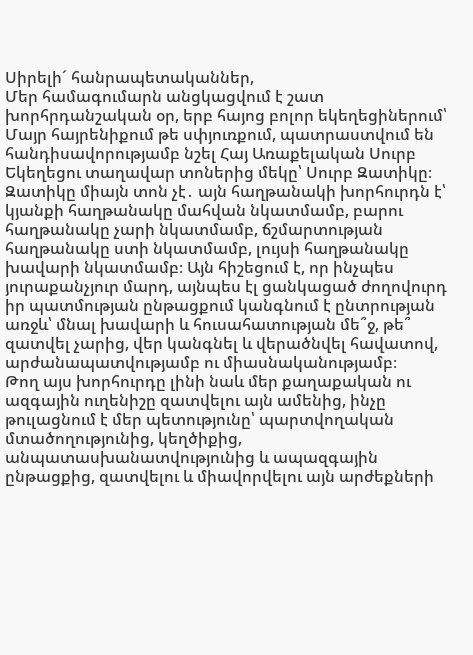Սիրելի´ հանրապետականներ,
Մեր համագումարն անցկացվում է շատ խորհրդանշական օր, երբ հայոց բոլոր եկեղեցիներում՝ Մայր հայրենիքում թե սփյուռքում, պատրաստվում են հանդիսավորությամբ նշել Հայ Առաքելական Սուրբ Եկեղեցու տաղավար տոներից մեկը՝ Սուրբ Զատիկը։
Զատիկը միայն տոն չէ․ այն հաղթանակի խորհուրդն է՝ կյանքի հաղթանակը մահվան նկատմամբ, բարու հաղթանակը չարի նկատմամբ, ճշմարտության հաղթանակը ստի նկատմամբ, լույսի հաղթանակը խավարի նկատմամբ։ Այն հիշեցում է, որ ինչպես յուրաքանչյուր մարդ, այնպես էլ ցանկացած ժողովուրդ իր պատմության ընթացքում կանգնում է ընտրության առջև՝ մնալ խավարի և հուսահատության մե՞ջ, թե՞ զատվել չարից, վեր կանգնել և վերածնվել հավատով, արժանապատվությամբ ու միասնականությամբ։
Թող այս խորհուրդը լինի նաև մեր քաղաքական ու ազգային ուղենիշը զատվելու այն ամենից, ինչը թուլացնում է մեր պետությունը՝ պարտվողական մտածողությունից, կեղծիքից, անպատասխանատվությունից և ապազգային ընթացքից, զատվելու և միավորվելու այն արժեքների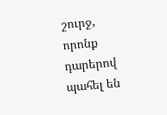շուրջ, որոնք դարերով պահել են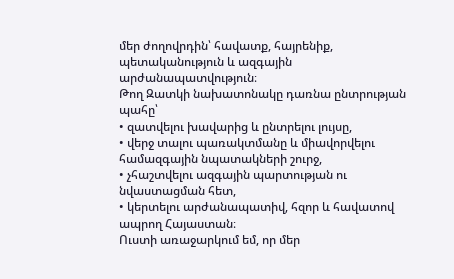մեր ժողովրդին՝ հավատք, հայրենիք, պետականություն և ազգային արժանապատվություն։
Թող Զատկի նախատոնակը դառնա ընտրության պահը՝
• զատվելու խավարից և ընտրելու լույսը,
• վերջ տալու պառակտմանը և միավորվելու համազգային նպատակների շուրջ,
• չհաշտվելու ազգային պարտության ու նվաստացման հետ,
• կերտելու արժանապատիվ, հզոր և հավատով ապրող Հայաստան։
Ուստի առաջարկում եմ, որ մեր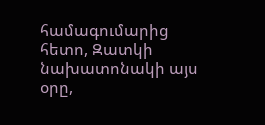համագումարից հետո, Զատկի նախատոնակի այս օրը,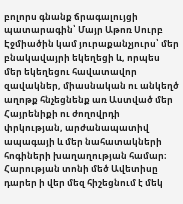բոլորս գնանք ճրագալույցի պատարագին՝ Մայր Աթոռ Սուրբ Էջմիածին կամ յուրաքանչյուրս՝ մեր բնակավայրի եկեղեցի և, որպես մեր եկեղեցու հավատավոր զավակներ, միասնական ու անկեղծ աղոթք հնչեցնենք առ Աստված մեր Հայրենիքի ու ժողովրդի փրկության, արժանապատիվ ապագայի և մեր նահատակների հոգիների խաղաղության համար։
Հարության տոնի մեծ Ավետիսը դարեր ի վեր մեզ հիշեցնում է մեկ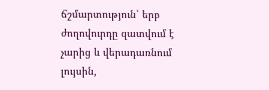ճշմարտություն՝ երբ ժողովուրդը զատվում է չարից և վերադառնում լույսին,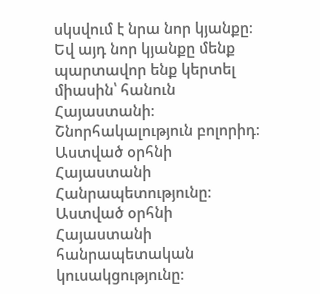սկսվում է նրա նոր կյանքը։ Եվ այդ նոր կյանքը մենք պարտավոր ենք կերտել միասին՝ հանուն Հայաստանի։
Շնորհակալություն բոլորիդ։ Աստված օրհնի Հայաստանի Հանրապետությունը։ Աստված օրհնի Հայաստանի հանրապետական կուսակցությունը։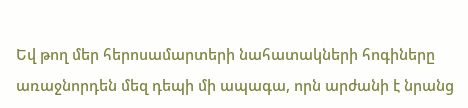Եվ թող մեր հերոսամարտերի նահատակների հոգիները առաջնորդեն մեզ դեպի մի ապագա, որն արժանի է նրանց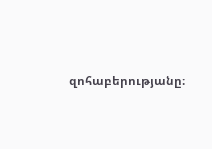զոհաբերությանը։